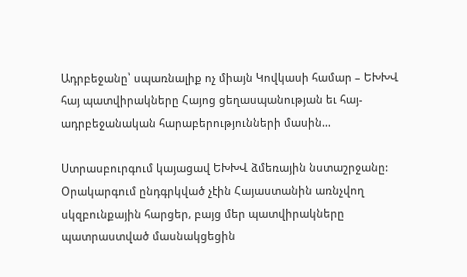Ադրբեջանը՝ սպառնալիք ոչ միայն Կովկասի համար – ԵԽԽՎ հայ պատվիրակները Հայոց ցեղասպանության եւ հայ-ադրբեջանական հարաբերությունների մասին…

Ստրասբուրգում կայացավ ԵԽԽՎ ձմեռային նստաշրջանը: Օրակարգում ընդգրկված չէին Հայաստանին առնչվող սկզբունքային հարցեր, բայց մեր պատվիրակները պատրաստված մասնակցեցին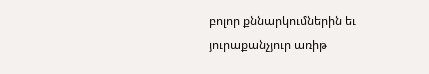բոլոր քննարկումներին եւ յուրաքանչյուր առիթ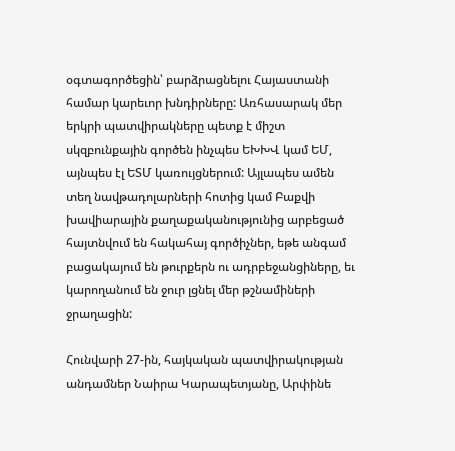օգտագործեցին՝ բարձրացնելու Հայաստանի համար կարեւոր խնդիրները: Առհասարակ մեր երկրի պատվիրակները պետք է միշտ սկզբունքային գործեն ինչպես ԵԽԽՎ կամ ԵՄ, այնպես էլ ԵՏՄ կառույցներում: Այլապես ամեն տեղ նավթադոլարների հոտից կամ Բաքվի խավիարային քաղաքականությունից արբեցած հայտնվում են հակահայ գործիչներ, եթե անգամ բացակայում են թուրքերն ու ադրբեջանցիները, եւ կարողանում են ջուր լցնել մեր թշնամիների ջրաղացին:

Հունվարի 27-ին, հայկական պատվիրակության անդամներ Նաիրա Կարապետյանը, Արփինե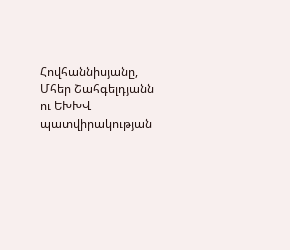Հովհաննիսյանը, Մհեր Շահգելդյանն ու ԵԽԽՎ պատվիրակության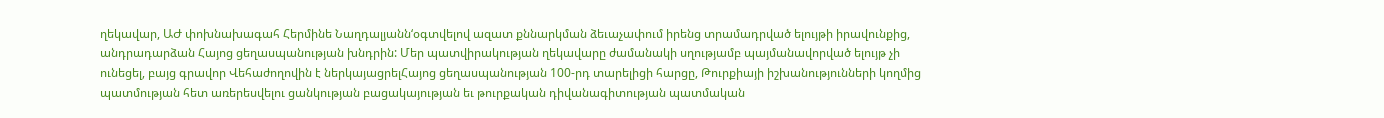ղեկավար, ԱԺ փոխնախագահ Հերմինե Նաղդալյանն‘օգտվելով ազատ քննարկման ձեւաչափում իրենց տրամադրված ելույթի իրավունքից, անդրադարձան Հայոց ցեղասպանության խնդրին: Մեր պատվիրակության ղեկավարը ժամանակի սղությամբ պայմանավորված ելույթ չի ունեցել, բայց գրավոր Վեհաժողովին է ներկայացրելՀայոց ցեղասպանության 100-րդ տարելիցի հարցը, Թուրքիայի իշխանությունների կողմից պատմության հետ առերեսվելու ցանկության բացակայության եւ թուրքական դիվանագիտության պատմական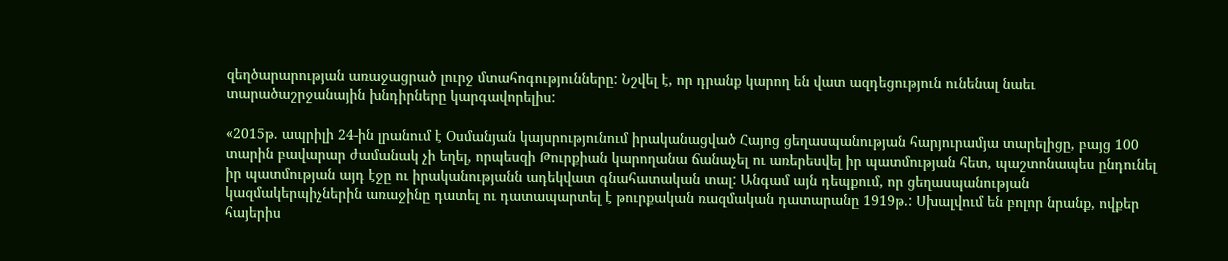զեղծարարության առաջացրած լուրջ մտահոգությունները: Նշվել է, որ դրանք կարող են վատ ազդեցություն ունենալ նաեւ տարածաշրջանային խնդիրները կարգավորելիս:

«2015թ. ապրիլի 24-ին լրանում է Օսմանյան կայսրությունում իրականացված Հայոց ցեղասպանության հարյուրամյա տարելիցը, բայց 100 տարին բավարար ժամանակ չի եղել, որպեսզի Թուրքիան կարողանա ճանաչել ու առերեսվել իր պատմության հետ, պաշտոնապես ընդունել իր պատմության այդ էջը ու իրականությանն ադեկվատ գնահատական տալ: Անգամ այն դեպքում, որ ցեղասպանության կազմակերպիչներին առաջինը դատել ու դատապարտել է թուրքական ռազմական դատարանը 1919թ.: Սխալվում են բոլոր նրանք, ովքեր հայերիս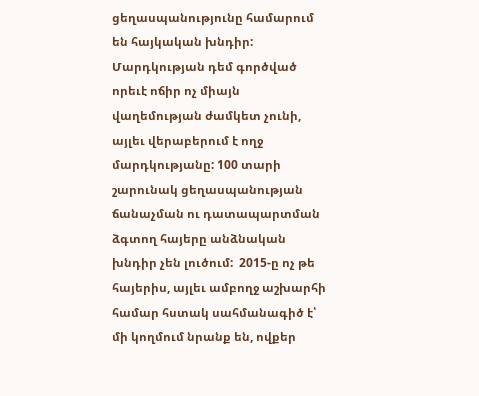ցեղասպանությունը համարում են հայկական խնդիր: Մարդկության դեմ գործված որեւէ ոճիր ոչ միայն վաղեմության ժամկետ չունի, այլեւ վերաբերում է ողջ մարդկությանը: 100 տարի շարունակ ցեղասպանության ճանաչման ու դատապարտման ձգտող հայերը անձնական խնդիր չեն լուծում:  2015-ը ոչ թե հայերիս, այլեւ ամբողջ աշխարհի համար հստակ սահմանագիծ է՝ մի կողմում նրանք են, ովքեր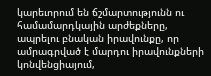կարեւորում են ճշմարտությունն ու համամարդկային արժեքները, ապրելու բնական իրավունքը, որ ամրագրված է մարդու իրավունքների կոնվենցիայում,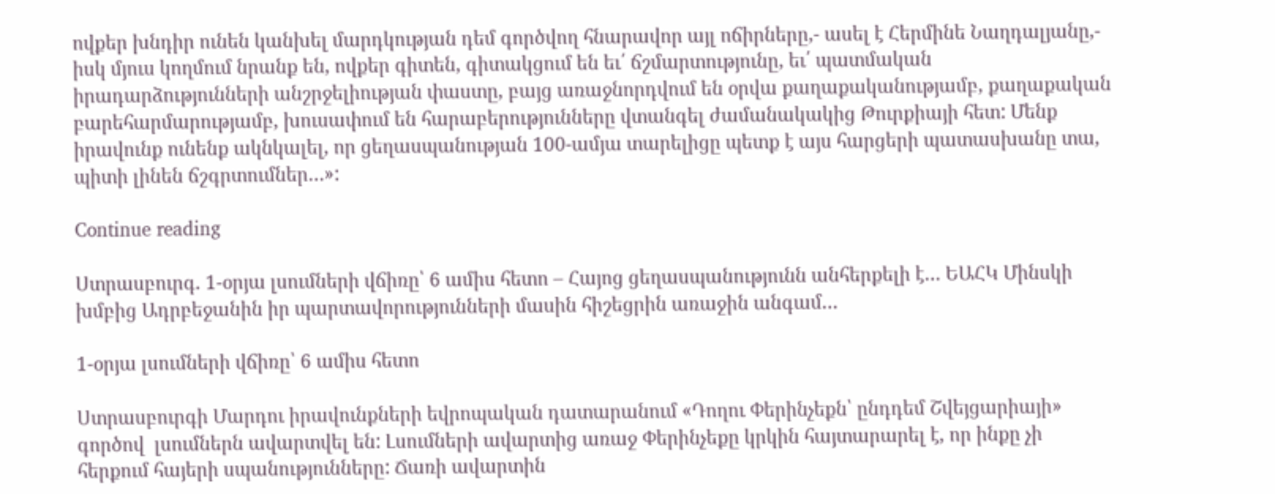ովքեր խնդիր ունեն կանխել մարդկության դեմ գործվող հնարավոր այլ ոճիրները,- ասել է Հերմինե Նաղդալյանը,- իսկ մյուս կողմում նրանք են, ովքեր գիտեն, գիտակցում են եւ՛ ճշմարտությունը, եւ՛ պատմական իրադարձությունների անշրջելիության փաստը, բայց առաջնորդվում են օրվա քաղաքականությամբ, քաղաքական բարեհարմարությամբ, խուսափում են հարաբերությունները վտանգել ժամանակակից Թուրքիայի հետ: Մենք իրավունք ունենք ակնկալել, որ ցեղասպանության 100-ամյա տարելիցը պետք է այս հարցերի պատասխանը տա, պիտի լինեն ճշգրտումներ…»:

Continue reading

Ստրասբուրգ. 1-օրյա լսումների վճիռը՝ 6 ամիս հետո – Հայոց ցեղասպանությունն անհերքելի է… ԵԱՀԿ Մինսկի խմբից Ադրբեջանին իր պարտավորությունների մասին հիշեցրին առաջին անգամ…

1-օրյա լսումների վճիռը՝ 6 ամիս հետո

Ստրասբուրգի Մարդու իրավունքների եվրոպական դատարանում «Դողու Փերինչեքն՝ ընդդեմ Շվեյցարիայի» գործով  լսումներն ավարտվել են: Լսումների ավարտից առաջ Փերինչեքը կրկին հայտարարել է, որ ինքը չի հերքում հայերի սպանությունները: Ճառի ավարտին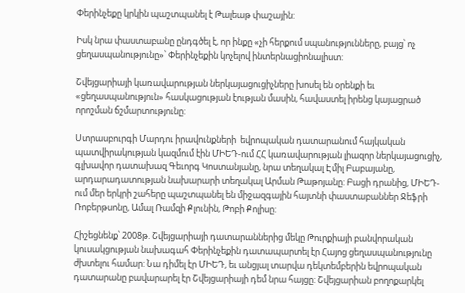Փերինչեքը կրկին պաշտպանել է Թալեաթ փաշային:

Իսկ նրա փաստաբանը ընդգծել է, որ ինքը «չի հերքում սպանությունները, բայց՝ ոչ ցեղասպանությունը»՝ Փերինչեքին կոչելով ինտերնացիոնալիստ:

Շվեյցարիայի կառավարության ներկայացուցիչները խոսել են օրենքի եւ «ցեղասպանություն» հասկացության էության մասին, հավաստել իրենց կայացրած որոշման ճշմարտությունը:

Ստրասբուրգի Մարդու իրավունքների  եվրոպական դատարանում հայկական պատվիրակության կազմում էին ՄԻԵԴ-ում ՀՀ կառավարության լիազոր ներկայացուցիչ, գլխավոր դատախազ Գեւորգ Կոստանյանը, նրա տեղակալ Էմիլ Բաբայանը, արդարադատության նախարարի տեղակալ Արման Թաթոյանը: Բացի դրանից, ՄԻԵԴ-ում մեր երկրի շահերը պաշտպանել են միջազգային հայտնի փաստաբաններ Ջեֆրի Ռոբերթսոնը, Ամալ Ռամզի Քլունին, Թոբի Քոլիսը:

Հիշեցնենք՝ 2008թ. Շվեյցարիայի դատարաններից մեկը Թուրքիայի բանվորական կուսակցության նախագահ Փերինչեքին դատապարտել էր Հայոց ցեղասպանությունը ժխտելու համար: Նա դիմել էր ՄԻԵԴ, եւ անցյալ տարվա դեկտեմբերին եվրոպական դատարանը բավարարել էր Շվեյցարիայի դեմ նրա հայցը: Շվեյցարիան բողոքարկել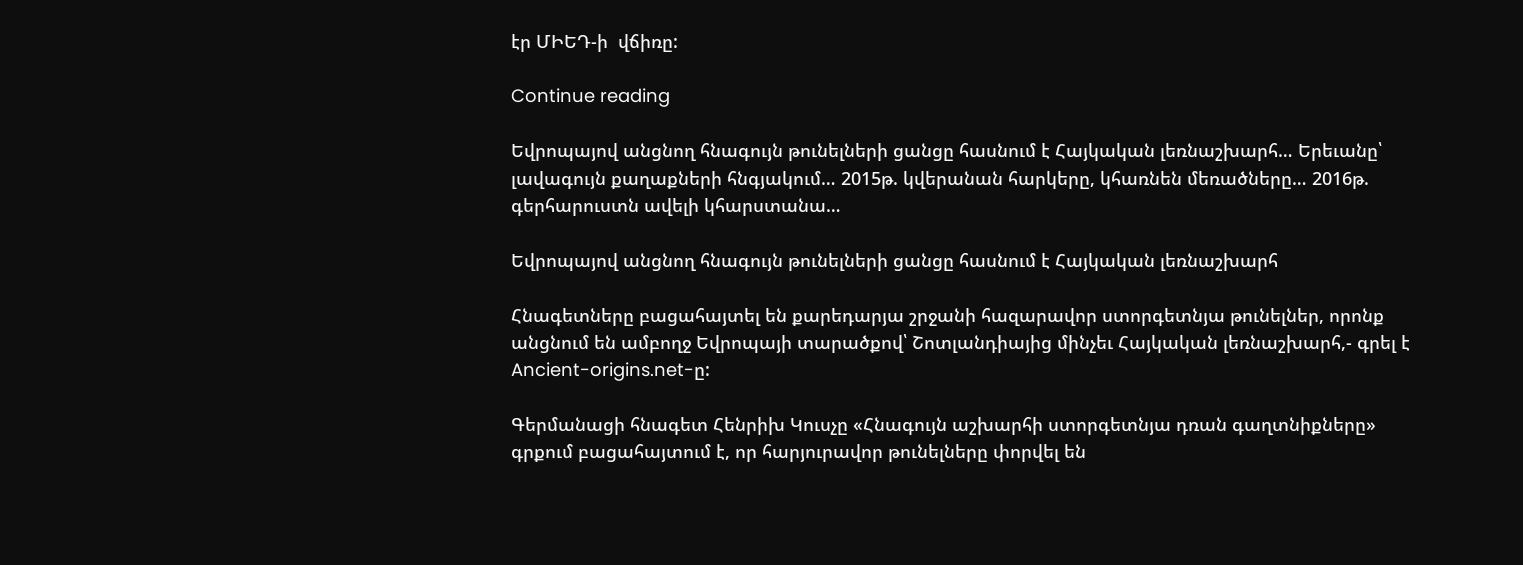էր ՄԻԵԴ-ի  վճիռը:

Continue reading

Եվրոպայով անցնող հնագույն թունելների ցանցը հասնում է Հայկական լեռնաշխարհ… Երեւանը՝ լավագույն քաղաքների հնգյակում… 2015թ. կվերանան հարկերը, կհառնեն մեռածները… 2016թ. գերհարուստն ավելի կհարստանա…

Եվրոպայով անցնող հնագույն թունելների ցանցը հասնում է Հայկական լեռնաշխարհ

Հնագետները բացահայտել են քարեդարյա շրջանի հազարավոր ստորգետնյա թունելներ, որոնք անցնում են ամբողջ Եվրոպայի տարածքով՝ Շոտլանդիայից մինչեւ Հայկական լեռնաշխարհ,- գրել է Ancient-origins.net-ը:

Գերմանացի հնագետ Հենրիխ Կուսչը «Հնագույն աշխարհի ստորգետնյա դռան գաղտնիքները» գրքում բացահայտում է, որ հարյուրավոր թունելները փորվել են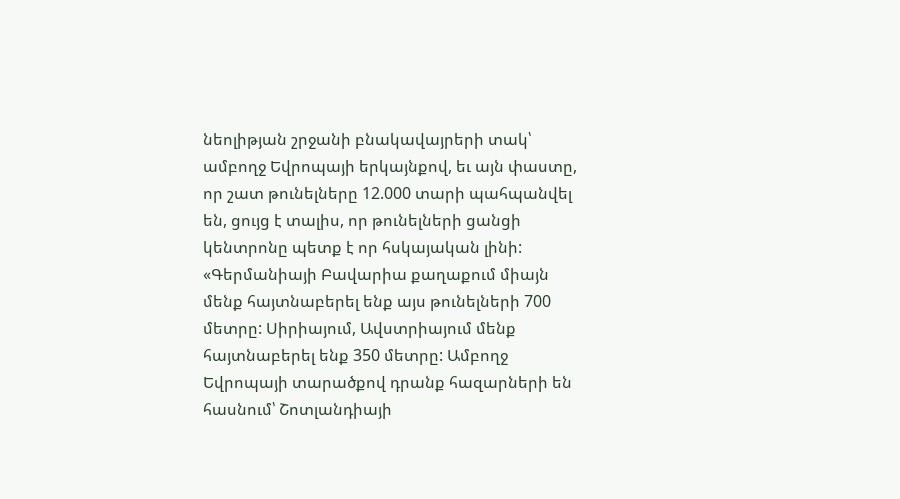նեոլիթյան շրջանի բնակավայրերի տակ՝ ամբողջ Եվրոպայի երկայնքով, եւ այն փաստը, որ շատ թունելները 12.000 տարի պահպանվել են, ցույց է տալիս, որ թունելների ցանցի կենտրոնը պետք է որ հսկայական լինի: «Գերմանիայի Բավարիա քաղաքում միայն մենք հայտնաբերել ենք այս թունելների 700 մետրը: Սիրիայում, Ավստրիայում մենք հայտնաբերել ենք 350 մետրը: Ամբողջ Եվրոպայի տարածքով դրանք հազարների են հասնում՝ Շոտլանդիայի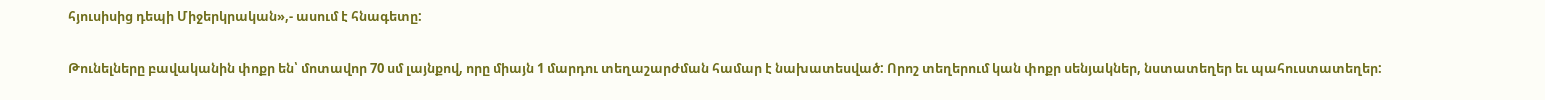հյուսիսից դեպի Միջերկրական»,- ասում է հնագետը:

Թունելները բավականին փոքր են՝ մոտավոր 70 սմ լայնքով, որը միայն 1 մարդու տեղաշարժման համար է նախատեսված: Որոշ տեղերում կան փոքր սենյակներ, նստատեղեր եւ պահուստատեղեր: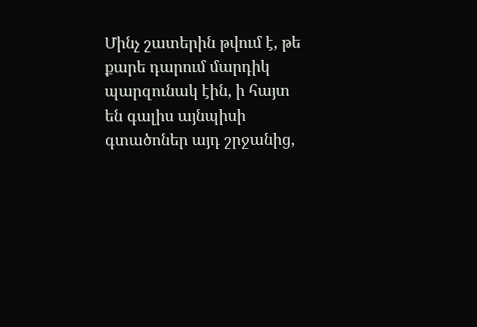Մինչ շատերին թվում է, թե քարե դարում մարդիկ պարզունակ էին, ի հայտ են գալիս այնպիսի գտածոներ այդ շրջանից,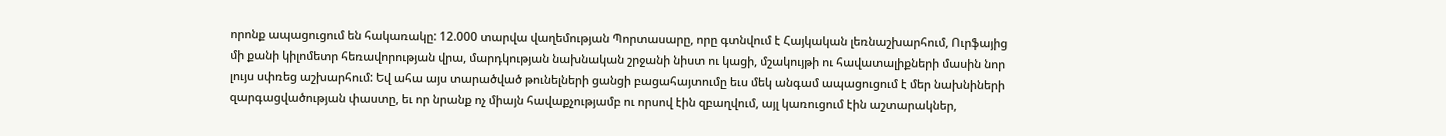որոնք ապացուցում են հակառակը: 12.000 տարվա վաղեմության Պորտասարը, որը գտնվում է Հայկական լեռնաշխարհում, Ուրֆայից մի քանի կիլոմետր հեռավորության վրա, մարդկության նախնական շրջանի նիստ ու կացի, մշակույթի ու հավատալիքների մասին նոր լույս սփռեց աշխարհում: Եվ ահա այս տարածված թունելների ցանցի բացահայտումը եւս մեկ անգամ ապացուցում է մեր նախնիների զարգացվածության փաստը, եւ որ նրանք ոչ միայն հավաքչությամբ ու որսով էին զբաղվում, այլ կառուցում էին աշտարակներ,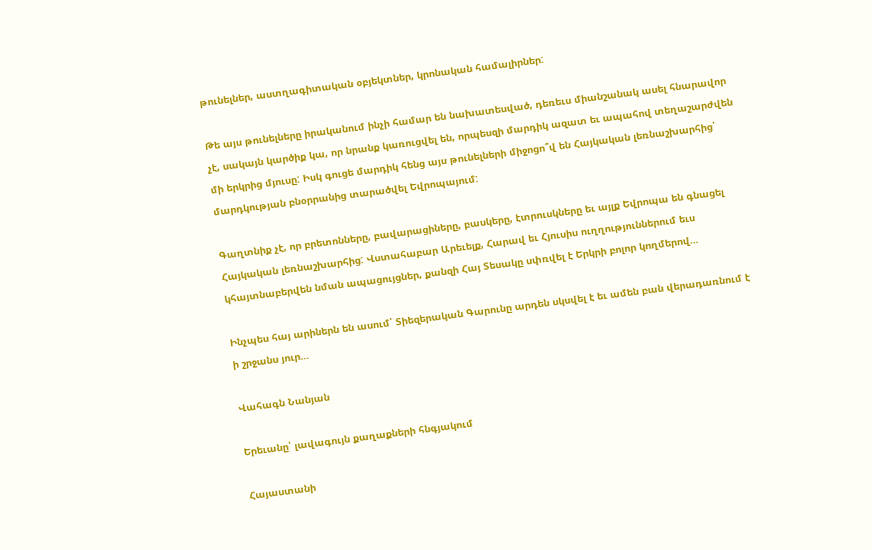թունելներ, աստղագիտական օբյեկտներ, կրոնական համալիրներ:

Թե այս թունելները իրականում ինչի համար են նախատեսված, դեռեւս միանշանակ ասել հնարավոր չէ, սակայն կարծիք կա, որ նրանք կառուցվել են, որպեսզի մարդիկ ազատ եւ ապահով տեղաշարժվեն մի երկրից մյուսը: Իսկ գուցե մարդիկ հենց այս թունելների միջոցո՞վ են Հայկական լեռնաշխարհից՝ մարդկության բնօրրանից տարածվել Եվրոպայում:

Գաղտնիք չէ, որ բրետոնները, բավարացիները, բասկերը, էտրուսկները եւ այլք Եվրոպա են գնացել Հայկական լեռնաշխարհից: Վստահաբար Արեւելք, Հարավ եւ Հյուսիս ուղղություններում եւս կհայտնաբերվեն նման ապացույցներ, քանզի Հայ Տեսակը սփռվել է Երկրի բոլոր կողմերով…

Ինչպես հայ արիներն են ասում՝ Տիեզերական Գարունը արդեն սկսվել է եւ ամեն բան վերադառնում է ի շրջանս յուր…

Վահագն Նանյան

Երեւանը՝ լավագույն քաղաքների հնգյակում

Հայաստանի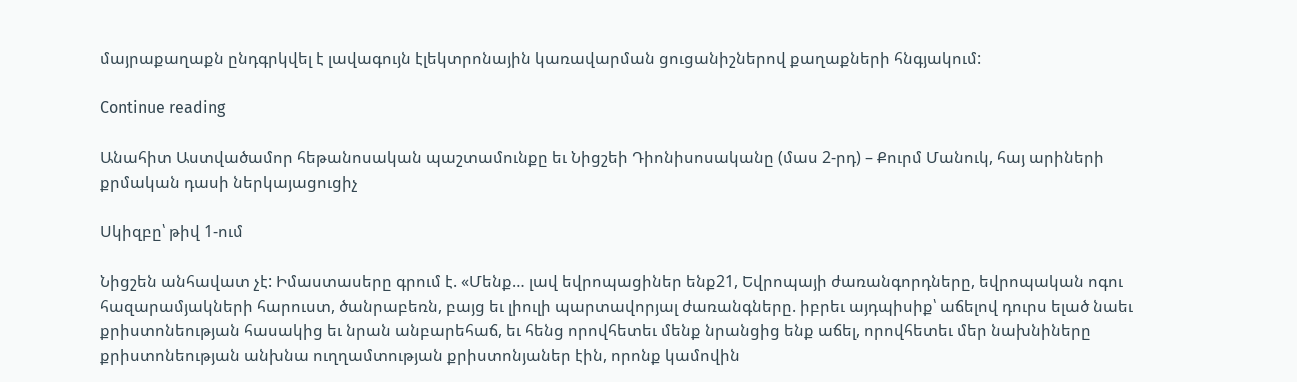մայրաքաղաքն ընդգրկվել է լավագույն էլեկտրոնային կառավարման ցուցանիշներով քաղաքների հնգյակում:

Continue reading

Անահիտ Աստվածամոր հեթանոսական պաշտամունքը եւ Նիցշեի Դիոնիսոսականը (մաս 2-րդ) – Քուրմ Մանուկ, հայ արիների քրմական դասի ներկայացուցիչ

Սկիզբը՝ թիվ 1-ում

Նիցշեն անհավատ չէ: Իմաստասերը գրում է. «Մենք… լավ եվրոպացիներ ենք21, Եվրոպայի ժառանգորդները, եվրոպական ոգու հազարամյակների հարուստ, ծանրաբեռն, բայց եւ լիուլի պարտավորյալ ժառանգները. իբրեւ այդպիսիք՝ աճելով դուրս ելած նաեւ քրիստոնեության հասակից եւ նրան անբարեհաճ, եւ հենց որովհետեւ մենք նրանցից ենք աճել, որովհետեւ մեր նախնիները քրիստոնեության անխնա ուղղամտության քրիստոնյաներ էին, որոնք կամովին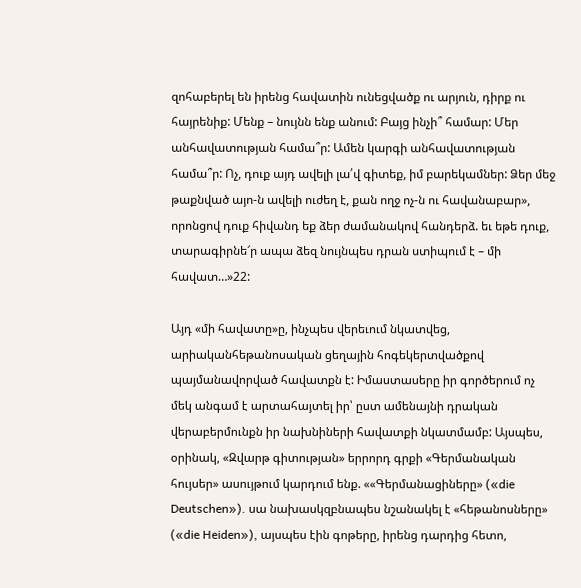զոհաբերել են իրենց հավատին ունեցվածք ու արյուն, դիրք ու հայրենիք: Մենք – նույնն ենք անում: Բայց ինչի՞ համար: Մեր անհավատության համա՞ր: Ամեն կարգի անհավատության համա՞ր: Ոչ, դուք այդ ավելի լա՛վ գիտեք, իմ բարեկամներ: Ձեր մեջ թաքնված այո-ն ավելի ուժեղ է, քան ողջ ոչ-ն ու հավանաբար», որոնցով դուք հիվանդ եք ձեր ժամանակով հանդերձ. եւ եթե դուք, տարագիրնե՜ր ապա ձեզ նույնպես դրան ստիպում է – մի հավատ…»22:

Այդ «մի հավատը»ը, ինչպես վերեւում նկատվեց, արիականհեթանոսական ցեղային հոգեկերտվածքով պայմանավորված հավատքն է: Իմաստասերը իր գործերում ոչ մեկ անգամ է արտահայտել իր՝ ըստ ամենայնի դրական վերաբերմունքն իր նախնիների հավատքի նկատմամբ: Այսպես, օրինակ, «Զվարթ գիտության» երրորդ գրքի «Գերմանական հույսեր» ասույթում կարդում ենք. ««Գերմանացիները» («die Deutschen»). սա նախասկզբնապես նշանակել է «հեթանոսները» («die Heiden»), այսպես էին գոթերը, իրենց դարդից հետո,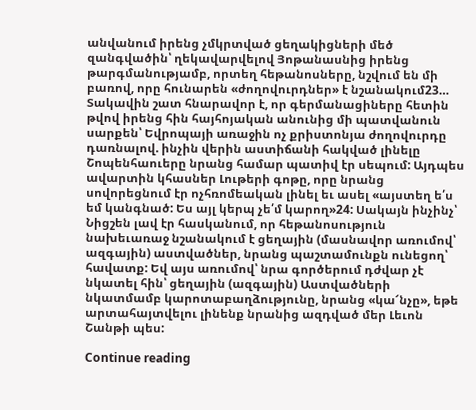անվանում իրենց չմկրտված ցեղակիցների մեծ զանգվածին՝ ղեկավարվելով Յոթանասնից իրենց թարգմանությամբ, որտեղ հեթանոսները, նշվում են մի բառով, որը հունարեն «ժողովուրդներ» է նշանակում23… Տակավին շատ հնարավոր է, որ գերմանացիները հետին թվով իրենց հին հայհոյական անունից մի պատվանուն սարքեն՝ Եվրոպայի առաջին ոչ քրիստոնյա ժողովուրդը դառնալով. ինչին վերին աստիճանի հակված լինելը Շոպենհաուերը նրանց համար պատիվ էր սեպում: Այդպես ավարտին կհասներ Լութերի գոթը, որը նրանց սովորեցնում էր ոչհռոմեական լինել եւ ասել «այստեղ ե՛ս եմ կանգնած: Ես այլ կերպ չե՛մ կարող»24: Սակայն ինչինչ՝ Նիցշեն լավ էր հասկանում, որ հեթանոսություն նախեւառաջ նշանակում է ցեղային (մասնավոր առումով՝ ազգային) աստվածներ, նրանց պաշտամունքն ունեցող՝ հավատք: Եվ այս առումով՝ նրա գործերում դժվար չէ նկատել հին՝ ցեղային (ազգային) Աստվածների նկատմամբ կարոտաբաղձությունը, նրանց «կա՜նչը», եթե արտահայտվելու լինենք նրանից ազդված մեր Լեւոն Շանթի պես:

Continue reading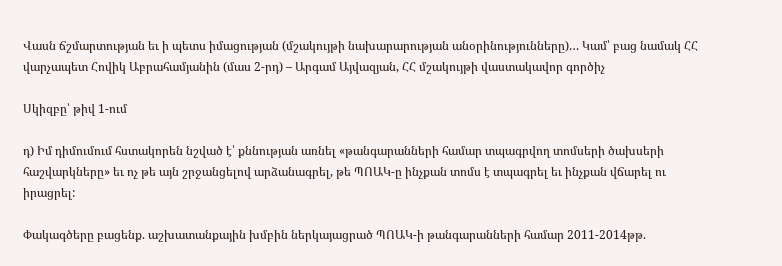Վասն ճշմարտության եւ ի պետս իմացության (մշակույթի նախարարության անօրինությունները)… Կամ՝ բաց նամակ ՀՀ վարչապետ Հովիկ Աբրահամյանին (մաս 2-րդ) – Արգամ Այվազյան, ՀՀ մշակույթի վաստակավոր գործիչ

Սկիզբը՝ թիվ 1-ում

դ) Իմ դիմումում հստակորեն նշված է՝ քննության առնել «թանգարանների համար տպագրվող տոմսերի ծախսերի հաշվարկները» եւ ոչ թե այն շրջանցելով արձանագրել, թե ՊՈԱԿ-ը ինչքան տոմս է տպագրել եւ ինչքան վճարել ու իրացրել:

Փակագծերը բացենք. աշխատանքային խմբին ներկայացրած ՊՈԱԿ-ի թանգարանների համար 2011-2014թթ.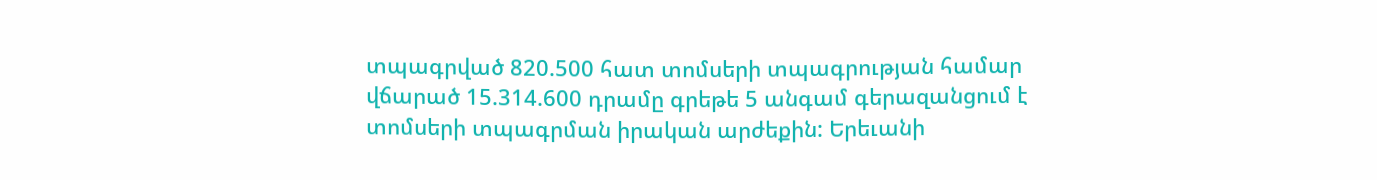տպագրված 820.500 հատ տոմսերի տպագրության համար վճարած 15.314.600 դրամը գրեթե 5 անգամ գերազանցում է տոմսերի տպագրման իրական արժեքին: Երեւանի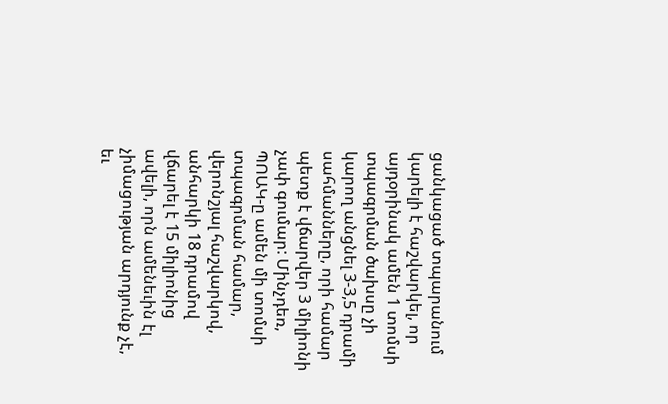ցանկացած տպարանում կարելի է հաշվարկել, որ այդօրինակ ամեն 1 տոմսի տպագրման ծախսը չի կարող անցնել 3-3,5 դրամի սահմանները, որի համար պետք է վճարվեր 3 միլիոնի չափ գումար: Մինչդեռ, ՊՈԱԿ-ը ամեն մի տոմսի տպագրման համար, վերոնշյալ հաշվարկով, անհարկի 18 դրամով վճարել է 15 միլիոնից ավելի, որն ամենեւին էլ չիմացության արդյունք չէ, եւ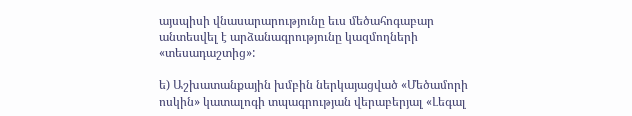այսպիսի վնասարարությունը եւս մեծահոգաբար անտեսվել է արձանագրությունը կազմողների «տեսադաշտից»:

ե) Աշխատանքային խմբին ներկայացված «Մեծամորի ոսկին» կատալոգի տպագրության վերաբերյալ «Լեգալ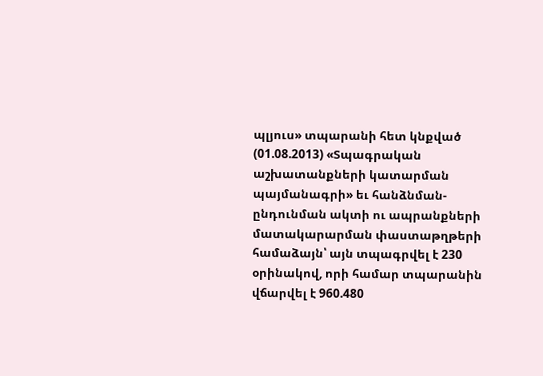պլյուս» տպարանի հետ կնքված (01.08.2013) «Տպագրական աշխատանքների կատարման պայմանագրի» եւ հանձնման-ընդունման ակտի ու ապրանքների մատակարարման փաստաթղթերի համաձայն՝ այն տպագրվել է 230 օրինակով, որի համար տպարանին վճարվել է 960.480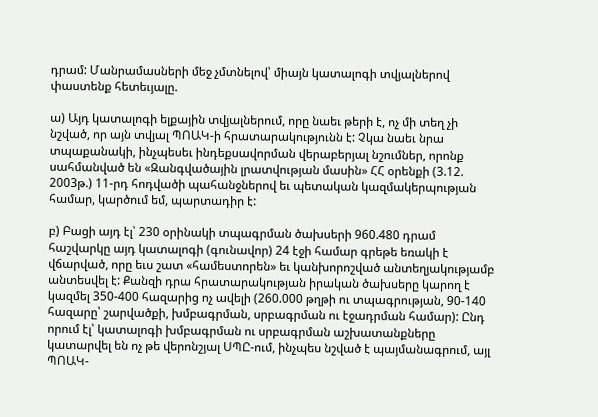դրամ: Մանրամասների մեջ չմտնելով՝ միայն կատալոգի տվյալներով փաստենք հետեւյալը.

ա) Այդ կատալոգի ելքային տվյալներում, որը նաեւ թերի է, ոչ մի տեղ չի նշված, որ այն տվյալ ՊՈԱԿ-ի հրատարակությունն է: Չկա նաեւ նրա տպաքանակի, ինչպեսեւ ինդեքսավորման վերաբերյալ նշումներ, որոնք սահմանված են «Զանգվածային լրատվության մասին» ՀՀ օրենքի (3.12. 2003թ.) 11-րդ հոդվածի պահանջներով եւ պետական կազմակերպության համար, կարծում եմ, պարտադիր է:

բ) Բացի այդ էլ՝ 230 օրինակի տպագրման ծախսերի 960.480 դրամ հաշվարկը այդ կատալոգի (գունավոր) 24 էջի համար գրեթե եռակի է վճարված, որը եւս շատ «համեստորեն» եւ կանխորոշված անտեղյակությամբ անտեսվել է: Քանզի դրա հրատարակության իրական ծախսերը կարող է կազմել 350-400 հազարից ոչ ավելի (260.000 թղթի ու տպագրության, 90-140 հազարը՝ շարվածքի, խմբագրման, սրբագրման ու էջադրման համար): Ընդ որում էլ՝ կատալոգի խմբագրման ու սրբագրման աշխատանքները կատարվել են ոչ թե վերոնշյալ ՍՊԸ-ում, ինչպես նշված է պայմանագրում, այլ ՊՈԱԿ-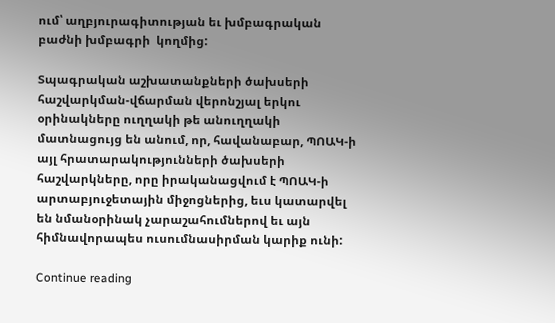ում՝ աղբյուրագիտության եւ խմբագրական բաժնի խմբագրի  կողմից:

Տպագրական աշխատանքների ծախսերի հաշվարկման-վճարման վերոնշյալ երկու օրինակները ուղղակի թե անուղղակի մատնացույց են անում, որ, հավանաբար, ՊՈԱԿ-ի այլ հրատարակությունների ծախսերի հաշվարկները, որը իրականացվում է ՊՈԱԿ-ի արտաբյուջետային միջոցներից, եւս կատարվել են նմանօրինակ չարաշահումներով եւ այն հիմնավորապես ուսումնասիրման կարիք ունի:

Continue reading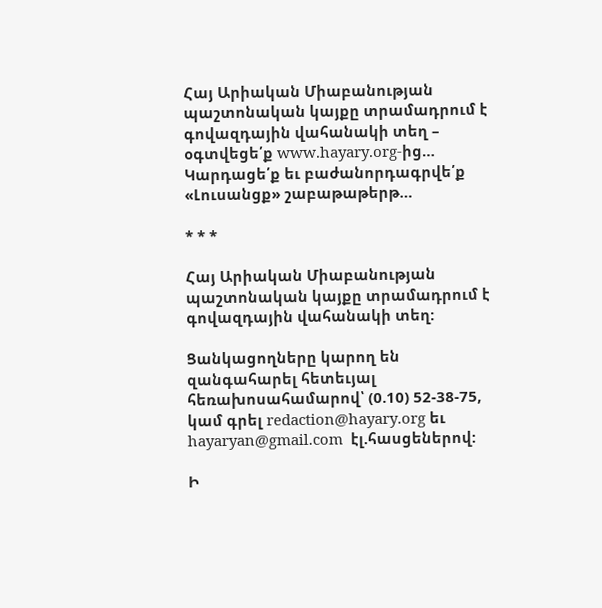Հայ Արիական Միաբանության պաշտոնական կայքը տրամադրում է գովազդային վահանակի տեղ – օգտվեցե՛ք www.hayary.org-ից… Կարդացե՛ք եւ բաժանորդագրվե՛ք «Լուսանցք» շաբաթաթերթ…

* * *

Հայ Արիական Միաբանության պաշտոնական կայքը տրամադրում է գովազդային վահանակի տեղ:

Ցանկացողները կարող են զանգահարել հետեւյալ հեռախոսահամարով՝ (0.10) 52-38-75, կամ գրել redaction@hayary.org եւ hayaryan@gmail.com  էլ.հասցեներով:

Ի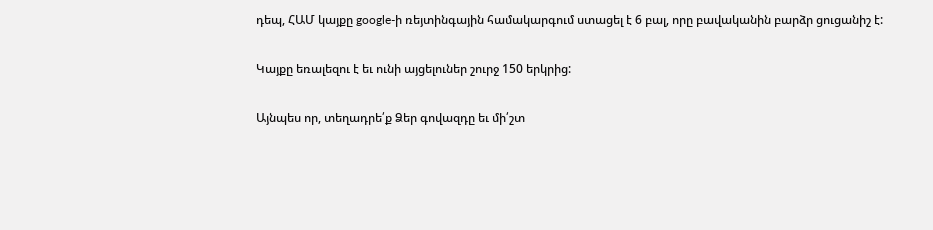դեպ, ՀԱՄ կայքը google-ի ռեյտինգային համակարգում ստացել է 6 բալ, որը բավականին բարձր ցուցանիշ է:

Կայքը եռալեզու է եւ ունի այցելուներ շուրջ 150 երկրից:

Այնպես որ, տեղադրե՛ք Ձեր գովազդը եւ մի՛շտ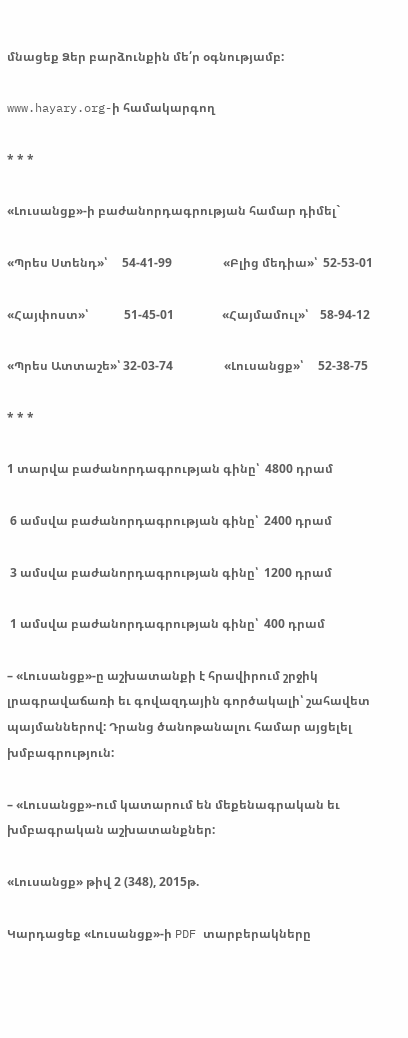մնացեք Ձեր բարձունքին մե՛ր օգնությամբ:

www.hayary.org-ի համակարգող

* * *

«Լուսանցք»-ի բաժանորդագրության համար դիմել`

«Պրես Ստենդ»՝     54-41-99                 «Բլից մեդիա»՝  52-53-01

«Հայփոստ»՝            51-45-01                «Հայմամուլ»՝    58-94-12

«Պրես Ատտաշե»՝ 32-03-74                 «Լուսանցք»՝     52-38-75

* * *

1 տարվա բաժանորդագրության գինը՝  4800 դրամ

 6 ամսվա բաժանորդագրության գինը՝  2400 դրամ

 3 ամսվա բաժանորդագրության գինը՝  1200 դրամ

 1 ամսվա բաժանորդագրության գինը՝  400 դրամ

– «Լուսանցք»-ը աշխատանքի է հրավիրում շրջիկ լրագրավաճառի եւ գովազդային գործակալի՝ շահավետ պայմաններով: Դրանց ծանոթանալու համար այցելել խմբագրություն:

– «Լուսանցք»-ում կատարում են մեքենագրական եւ խմբագրական աշխատանքներ:

«Լուսանցք» թիվ 2 (348), 2015թ.

Կարդացեք «Լուսանցք»-ի PDF տարբերակները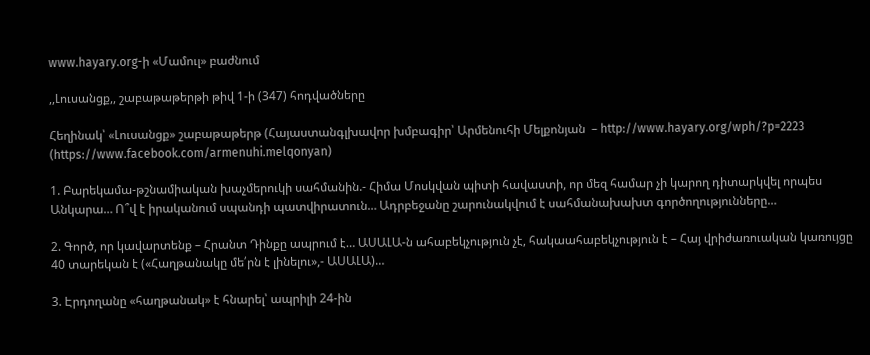www.hayary.org-ի «Մամուլ» բաժնում

,,Լուսանցք,, շաբաթաթերթի թիվ 1-ի (347) հոդվածները

Հեղինակ՝ «Լուսանցք» շաբաթաթերթ (Հայաստանգլխավոր խմբագիր՝ Արմենուհի Մելքոնյան  – http://www.hayary.org/wph/?p=2223  (https://www.facebook.com/armenuhi.melqonyan)

1. Բարեկամա-թշնամիական խաչմերուկի սահմանին.- Հիմա Մոսկվան պիտի հավաստի, որ մեզ համար չի կարող դիտարկվել որպես Անկարա… Ո՞վ է իրականում սպանդի պատվիրատուն… Ադրբեջանը շարունակվում է սահմանախախտ գործողությունները…

2. Գործ, որ կավարտենք – Հրանտ Դինքը ապրում է… ԱՍԱԼԱ-ն ահաբեկչություն չէ, հակաահաբեկչություն է – Հայ վրիժառուական կառույցը 40 տարեկան է («Հաղթանակը մե՛րն է լինելու»,- ԱՍԱԼԱ)…

3. Էրդողանը «հաղթանակ» է հնարել՝ ապրիլի 24-ին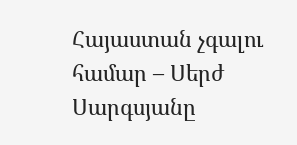Հայաստան չգալու համար – Սերժ Սարգսյանը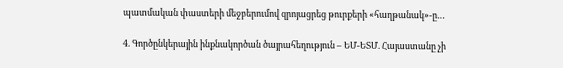պատմական փաստերի մեջբերումով զրոյացրեց թուրքերի «հաղթանակ»-ը…

4. Գործընկերային ինքնակործան ծայրահեղություն – ԵՄ-ԵՏՄ. Հայաստանը չի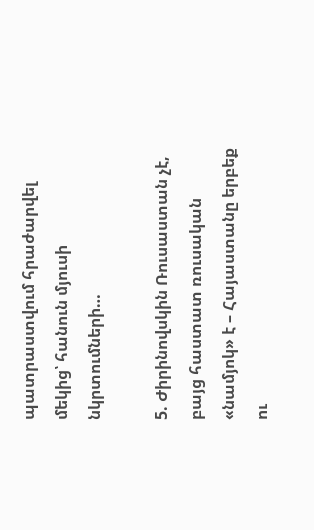պատրաստվում հրաժարվել մեկից՝ հանուն մյուսի նկրտումների…

5. Ժիրինովսկին Ռուսաստան չէ, բայց հաստատ ռուսական «նամյոկ» է – Հայաստանը երբեք ու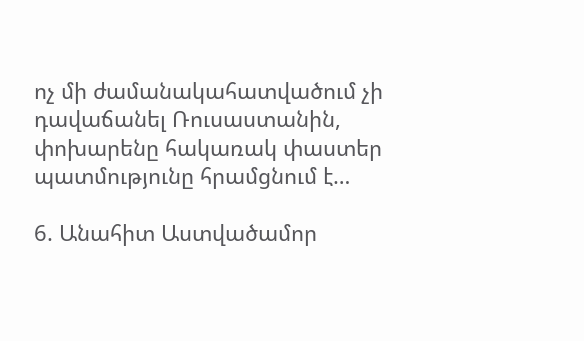ոչ մի ժամանակահատվածում չի դավաճանել Ռուսաստանին, փոխարենը հակառակ փաստեր պատմությունը հրամցնում է…

6. Անահիտ Աստվածամոր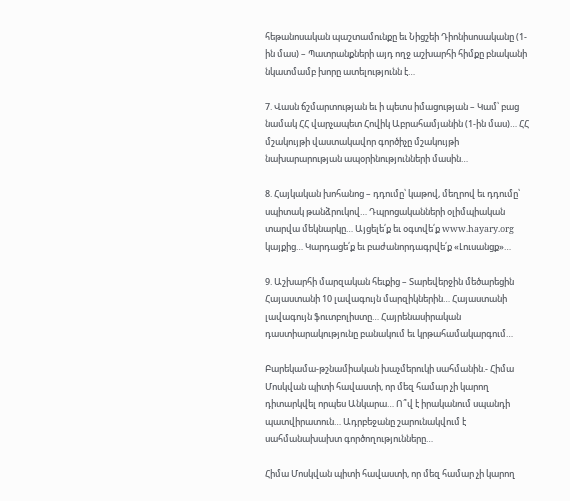հեթանոսական պաշտամունքը եւ Նիցշեի Դիոնիսոսականը (1-ին մաս) – Պատրանքների այդ ողջ աշխարհի հիմքը բնականի նկատմամբ խորը ատելությունն է…

7. Վասն ճշմարտության եւ ի պետս իմացության – Կամ՝ բաց նամակ ՀՀ վարչապետ Հովիկ Աբրահամյանին (1-ին մաս)… ՀՀ մշակույթի վաստակավոր գործիչը մշակույթի նախարարության ապօրինությունների մասին…

8. Հայկական խոհանոց – դդումը՝ կաթով, մեղրով եւ դդումը՝ սպիտակ թանձրուկով… Դպրոցականների օլիմպիական տարվա մեկնարկը… Այցելե՛ք եւ օգտվե՛ք www.hayary.org կայքից… Կարդացե՛ք եւ բաժանորդագրվե՛ք «Լուսանցք»…

9. Աշխարհի մարզական հեւքից – Տարեվերջին մեծարեցին Հայաստանի 10 լավագույն մարզիկներին… Հայաստանի լավագույն ֆուտբոլիստը… Հայրենասիրական դաստիարակությունը բանակում եւ կրթահամակարգում…

Բարեկամա-թշնամիական խաչմերուկի սահմանին.- Հիմա Մոսկվան պիտի հավաստի, որ մեզ համար չի կարող դիտարկվել որպես Անկարա… Ո՞վ է իրականում սպանդի պատվիրատուն… Ադրբեջանը շարունակվում է սահմանախախտ գործողությունները…

Հիմա Մոսկվան պիտի հավաստի, որ մեզ համար չի կարող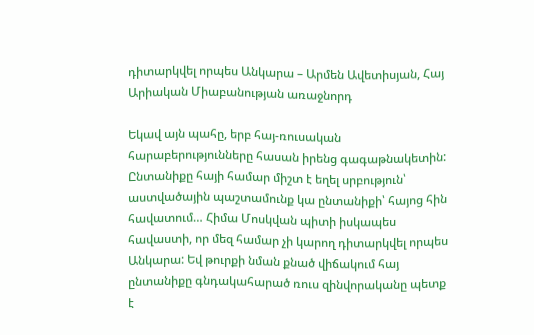դիտարկվել որպես Անկարա – Արմեն Ավետիսյան, Հայ Արիական Միաբանության առաջնորդ

Եկավ այն պահը, երբ հայ-ռուսական հարաբերությունները հասան իրենց գագաթնակետին: Ընտանիքը հայի համար միշտ է եղել սրբություն՝ աստվածային պաշտամունք կա ընտանիքի՝ հայոց հին հավատում… Հիմա Մոսկվան պիտի իսկապես հավաստի, որ մեզ համար չի կարող դիտարկվել որպես Անկարա: Եվ թուրքի նման քնած վիճակում հայ ընտանիքը գնդակահարած ռուս զինվորականը պետք է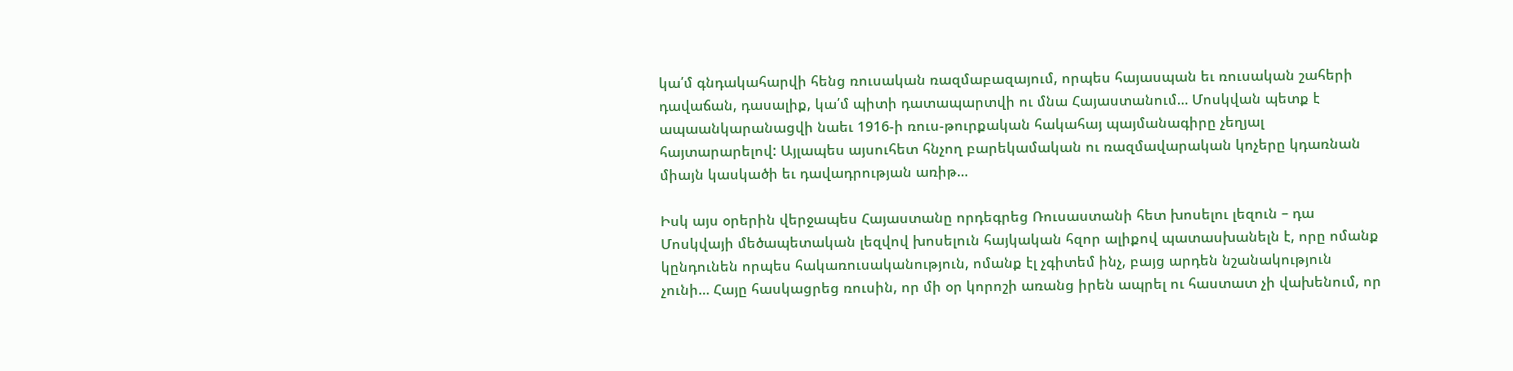կա՛մ գնդակահարվի հենց ռուսական ռազմաբազայում, որպես հայասպան եւ ռուսական շահերի դավաճան, դասալիք, կա՛մ պիտի դատապարտվի ու մնա Հայաստանում… Մոսկվան պետք է ապաանկարանացվի նաեւ 1916-ի ռուս-թուրքական հակահայ պայմանագիրը չեղյալ հայտարարելով: Այլապես այսուհետ հնչող բարեկամական ու ռազմավարական կոչերը կդառնան միայն կասկածի եւ դավադրության առիթ…

Իսկ այս օրերին վերջապես Հայաստանը որդեգրեց Ռուսաստանի հետ խոսելու լեզուն – դա Մոսկվայի մեծապետական լեզվով խոսելուն հայկական հզոր ալիքով պատասխանելն է, որը ոմանք կընդունեն որպես հակառուսականություն, ոմանք էլ չգիտեմ ինչ, բայց արդեն նշանակություն չունի… Հայը հասկացրեց ռուսին, որ մի օր կորոշի առանց իրեն ապրել ու հաստատ չի վախենում, որ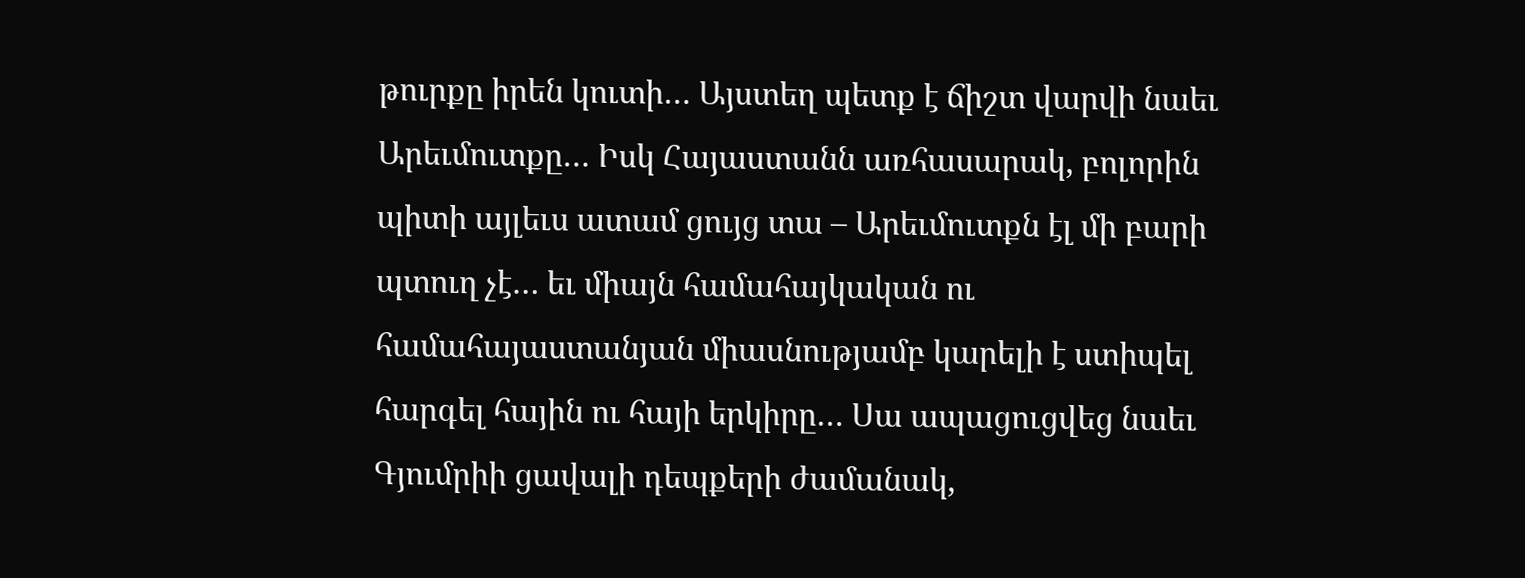թուրքը իրեն կուտի… Այստեղ պետք է ճիշտ վարվի նաեւ Արեւմուտքը… Իսկ Հայաստանն առհասարակ, բոլորին պիտի այլեւս ատամ ցույց տա – Արեւմուտքն էլ մի բարի պտուղ չէ… եւ միայն համահայկական ու համահայաստանյան միասնությամբ կարելի է ստիպել հարգել հային ու հայի երկիրը… Սա ապացուցվեց նաեւ Գյումրիի ցավալի դեպքերի ժամանակ,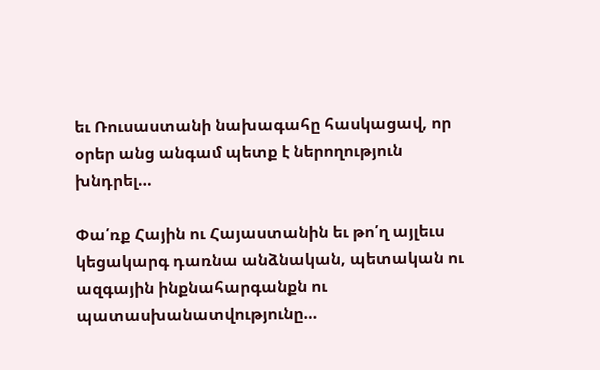եւ Ռուսաստանի նախագահը հասկացավ, որ օրեր անց անգամ պետք է ներողություն խնդրել…

Փա՛ռք Հային ու Հայաստանին եւ թո՛ղ այլեւս կեցակարգ դառնա անձնական, պետական ու ազգային ինքնահարգանքն ու պատասխանատվությունը…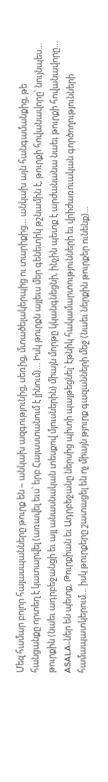Մեզ համար բոլոր հայասպանները թուրք են – անկախ ազգությունից, սեռից, մտածելակերպից ու տարիքից… անկախ այն հանգամանքից, թե հանցանքը որտեղ է կատարվել (առավել եւս՝ երբ Հայաստանում է լինում)… Իսկ թուրքն այլեւս մեր գենետիկ թշնամին է, թուրքի հովանավորը՝ նույնպես… թուրքին (նաեւ ադրբեջանցի եւ այլ անասնական տեսքով մյուսներին) միայն մորթը կկանգնեցնի, ինչին պետք է արժանանա նաեւ թուրքի հովանավորը… ASALA-ներ են պետք, Թուրքիան եւ Ադրբեջանը ներսից պիտի պայթեցնել՝ էթնիկ հակամարտությունների եւ վրիժառուական գործողությունների համապատկերում… իսկ թուրքերը շատացել են ոչ միայն թյուրք գազանների մեջ (նաեւ ներքին թուրքեր ունենք)…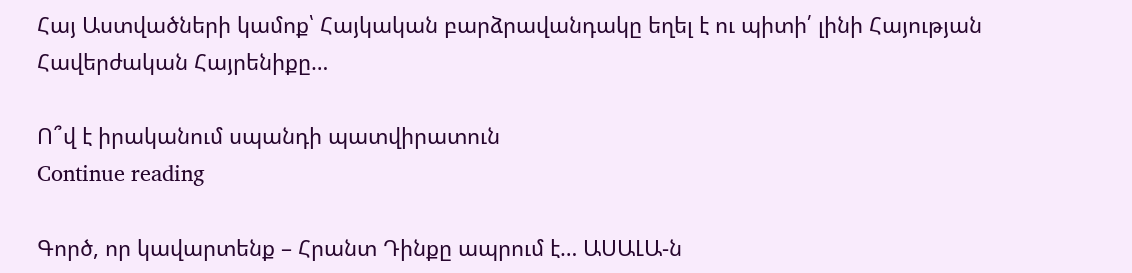Հայ Աստվածների կամոք՝ Հայկական բարձրավանդակը եղել է ու պիտի՛ լինի Հայության Հավերժական Հայրենիքը…

Ո՞վ է իրականում սպանդի պատվիրատուն
Continue reading

Գործ, որ կավարտենք – Հրանտ Դինքը ապրում է… ԱՍԱԼԱ-ն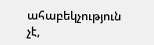ահաբեկչություն չէ,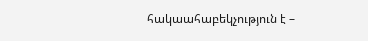հակաահաբեկչություն է –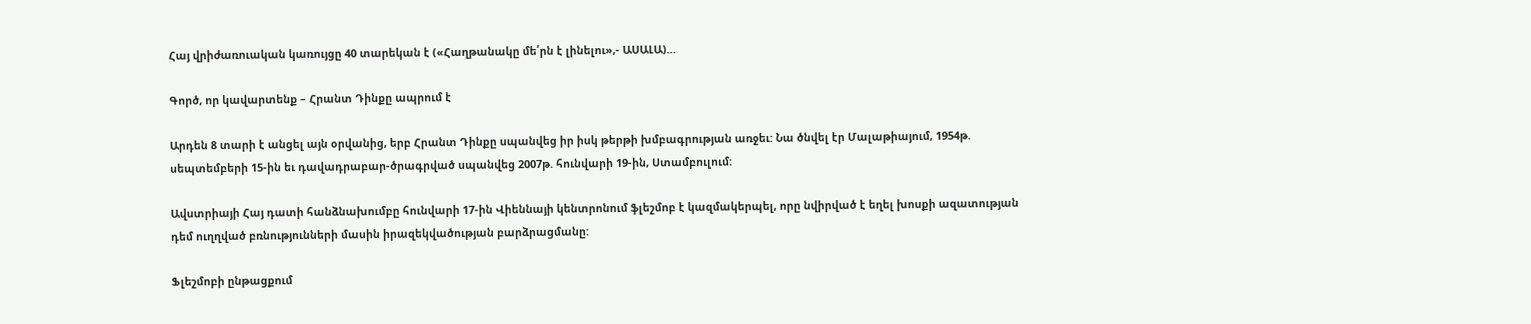Հայ վրիժառուական կառույցը 40 տարեկան է («Հաղթանակը մե՛րն է լինելու»,- ԱՍԱԼԱ)…

Գործ, որ կավարտենք – Հրանտ Դինքը ապրում է

Արդեն 8 տարի է անցել այն օրվանից, երբ Հրանտ Դինքը սպանվեց իր իսկ թերթի խմբագրության առջեւ: Նա ծնվել էր Մալաթիայում, 1954թ. սեպտեմբերի 15-ին եւ դավադրաբար-ծրագրված սպանվեց 2007թ. հունվարի 19-ին, Ստամբուլում:

Ավստրիայի Հայ դատի հանձնախումբը հունվարի 17-ին Վիեննայի կենտրոնում ֆլեշմոբ է կազմակերպել, որը նվիրված է եղել խոսքի ազատության դեմ ուղղված բռնությունների մասին իրազեկվածության բարձրացմանը:

Ֆլեշմոբի ընթացքում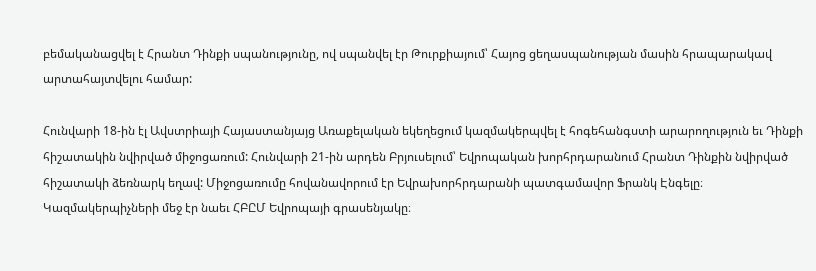բեմականացվել է Հրանտ Դինքի սպանությունը, ով սպանվել էր Թուրքիայում՝ Հայոց ցեղասպանության մասին հրապարակավ արտահայտվելու համար:

Հունվարի 18-ին էլ Ավստրիայի Հայաստանյայց Առաքելական եկեղեցում կազմակերպվել է հոգեհանգստի արարողություն եւ Դինքի հիշատակին նվիրված միջոցառում: Հունվարի 21-ին արդեն Բրյուսելում՝ Եվրոպական խորհրդարանում Հրանտ Դինքին նվիրված հիշատակի ձեռնարկ եղավ: Միջոցառումը հովանավորում էր Եվրախորհրդարանի պատգամավոր Ֆրանկ Էնգելը։ Կազմակերպիչների մեջ էր նաեւ ՀԲԸՄ Եվրոպայի գրասենյակը։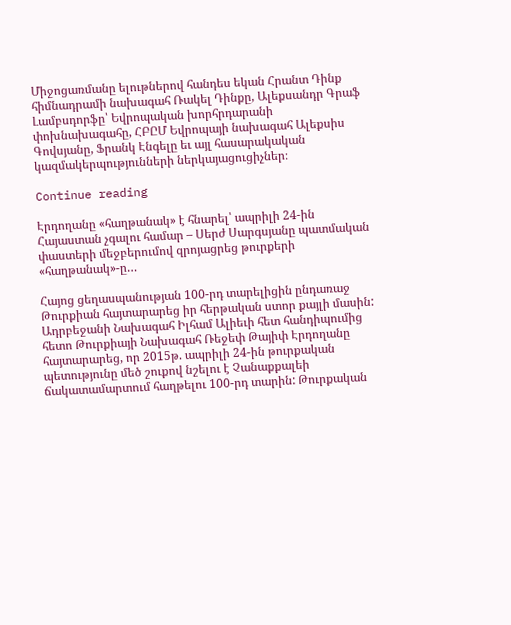Միջոցառմանը ելութներով հանդես եկան Հրանտ Դինք հիմնադրամի նախագահ Ռակել Դինքը, Ալեքսանդր Գրաֆ Լամբսդորֆը՝ Եվրոպական խորհրդարանի փոխնախագահը, ՀԲԸՄ Եվրոպայի նախագահ Ալեքսիս Գովսյանը, Ֆրանկ Էնգելը եւ այլ հասարակական կազմակերպությունների ներկայացուցիչներ։

Continue reading

Էրդողանը «հաղթանակ» է հնարել՝ ապրիլի 24-ին Հայաստան չգալու համար – Սերժ Սարգսյանը պատմական փաստերի մեջբերումով զրոյացրեց թուրքերի «հաղթանակ»-ը…

Հայոց ցեղասպանության 100-րդ տարելիցին ընդառաջ Թուրքիան հայտարարեց իր հերթական ստոր քայլի մասին: Ադրբեջանի Նախագահ Իլհամ Ալիեւի հետ հանդիպումից հետո Թուրքիայի Նախագահ Ռեջեփ Թայիփ Էրդողանը հայտարարեց, որ 2015թ. ապրիլի 24-ին թուրքական պետությունը մեծ շուքով նշելու է Չանաքքալեի ճակատամարտում հաղթելու 100-րդ տարին: Թուրքական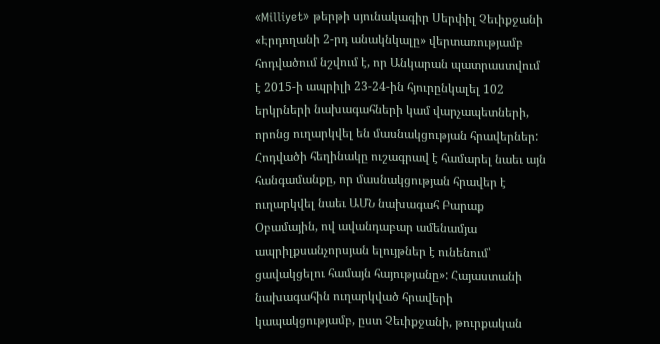«Milliyet» թերթի սյունակագիր Սերփիլ Չեւիքջանի «Էրդողանի 2-րդ անակնկալը» վերտառությամբ հոդվածում նշվում է, որ Անկարան պատրաստվում է 2015-ի ապրիլի 23-24-ին հյուրընկալել 102 երկրների նախագահների կամ վարչապետների, որոնց ուղարկվել են մասնակցության հրավերներ: Հոդվածի հեղինակը ուշագրավ է համարել նաեւ այն հանգամանքը, որ մասնակցության հրավեր է ուղարկվել նաեւ ԱՄՆ նախագահ Բարաք Օբամային, ով ավանդաբար ամենամյա ապրիլքսանչորսյան ելույթներ է ունենում՝ ցավակցելու համայն հայությանը»: Հայաստանի նախագահին ուղարկված հրավերի կապակցությամբ, ըստ Չեւիքջանի, թուրքական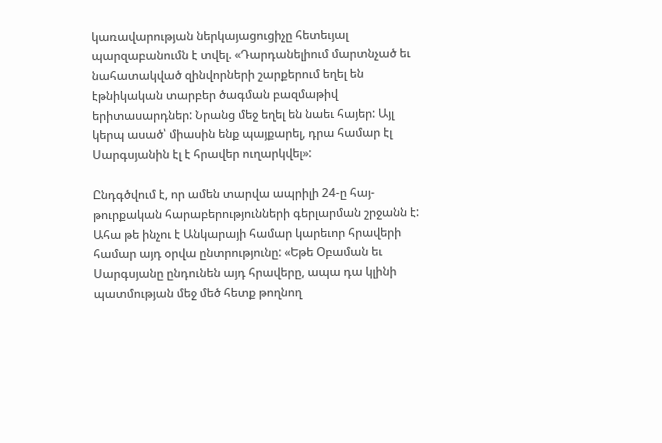կառավարության ներկայացուցիչը հետեւյալ պարզաբանումն է տվել. «Դարդանելիում մարտնչած եւ նահատակված զինվորների շարքերում եղել են էթնիկական տարբեր ծագման բազմաթիվ երիտասարդներ: Նրանց մեջ եղել են նաեւ հայեր: Այլ կերպ ասած՝ միասին ենք պայքարել, դրա համար էլ Սարգսյանին էլ է հրավեր ուղարկվել»:

Ընդգծվում է, որ ամեն տարվա ապրիլի 24-ը հայ-թուրքական հարաբերությունների գերլարման շրջանն է: Ահա թե ինչու է Անկարայի համար կարեւոր հրավերի համար այդ օրվա ընտրությունը: «Եթե Օբաման եւ Սարգսյանը ընդունեն այդ հրավերը, ապա դա կլինի պատմության մեջ մեծ հետք թողնող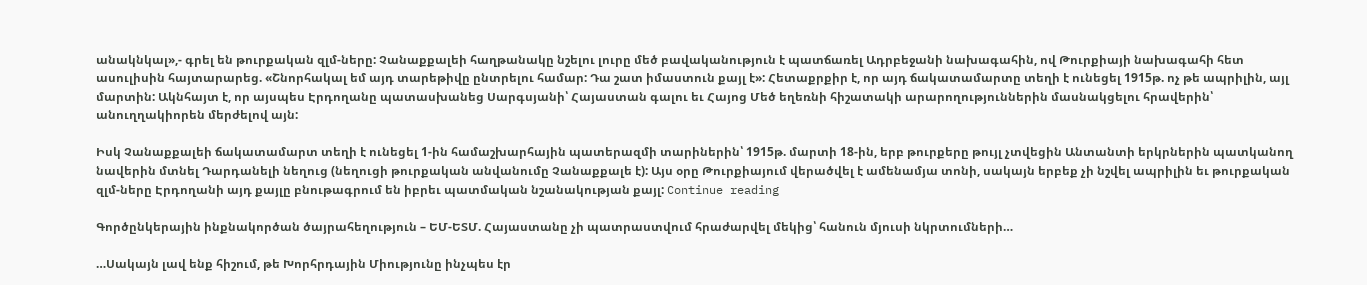անակնկալ»,- գրել են թուրքական զլմ-ները: Չանաքքալեի հաղթանակը նշելու լուրը մեծ բավականություն է պատճառել Ադրբեջանի նախագահին, ով Թուրքիայի նախագահի հետ ասուլիսին հայտարարեց. «Շնորհակալ եմ այդ տարեթիվը ընտրելու համար: Դա շատ իմաստուն քայլ է»: Հետաքրքիր է, որ այդ ճակատամարտը տեղի է ունեցել 1915թ. ոչ թե ապրիլին, այլ մարտին: Ակնհայտ է, որ այսպես Էրդողանը պատասխանեց Սարգսյանի՝ Հայաստան գալու եւ Հայոց Մեծ եղեռնի հիշատակի արարողություններին մասնակցելու հրավերին՝ անուղղակիորեն մերժելով այն:

Իսկ Չանաքքալեի ճակատամարտ տեղի է ունեցել 1-ին համաշխարհային պատերազմի տարիներին՝ 1915թ. մարտի 18-ին, երբ թուրքերը թույլ չտվեցին Անտանտի երկրներին պատկանող նավերին մտնել Դարդանելի նեղուց (նեղուցի թուրքական անվանումը Չանաքքալե է): Այս օրը Թուրքիայում վերածվել է ամենամյա տոնի, սակայն երբեք չի նշվել ապրիլին եւ թուրքական զլմ-ները Էրդողանի այդ քայլը բնութագրում են իբրեւ պատմական նշանակության քայլ: Continue reading

Գործընկերային ինքնակործան ծայրահեղություն – ԵՄ-ԵՏՄ. Հայաստանը չի պատրաստվում հրաժարվել մեկից՝ հանուն մյուսի նկրտումների…

…Սակայն լավ ենք հիշում, թե Խորհրդային Միությունը ինչպես էր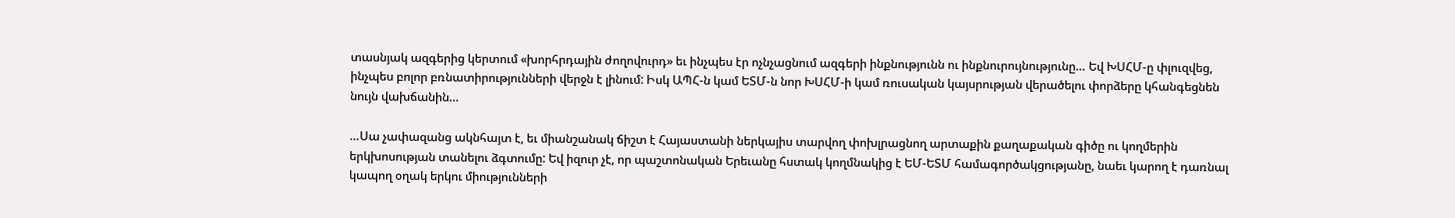տասնյակ ազգերից կերտում «խորհրդային ժողովուրդ» եւ ինչպես էր ոչնչացնում ազգերի ինքնությունն ու ինքնուրույնությունը… Եվ ԽՍՀՄ-ը փլուզվեց, ինչպես բոլոր բռնատիրությունների վերջն է լինում: Իսկ ԱՊՀ-ն կամ ԵՏՄ-ն նոր ԽՍՀՄ-ի կամ ռուսական կայսրության վերածելու փորձերը կհանգեցնեն նույն վախճանին…

…Սա չափազանց ակնհայտ է, եւ միանշանակ ճիշտ է Հայաստանի ներկայիս տարվող փոխլրացնող արտաքին քաղաքական գիծը ու կողմերին երկխոսության տանելու ձգտումը: Եվ իզուր չէ, որ պաշտոնական Երեւանը հստակ կողմնակից է ԵՄ-ԵՏՄ համագործակցությանը, նաեւ կարող է դառնալ կապող օղակ երկու միությունների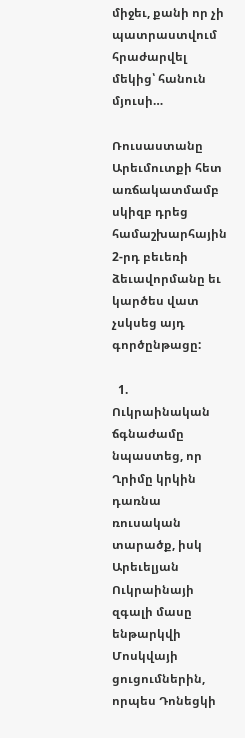միջեւ, քանի որ չի պատրաստվում հրաժարվել մեկից՝ հանուն մյուսի…

Ռուսաստանը Արեւմուտքի հետ առճակատմամբ սկիզբ դրեց համաշխարհային 2-րդ բեւեռի ձեւավորմանը եւ կարծես վատ չսկսեց այդ գործընթացը:

  1. Ուկրաինական ճգնաժամը նպաստեց, որ Ղրիմը կրկին դառնա ռուսական տարածք, իսկ Արեւելյան Ուկրաինայի զգալի մասը ենթարկվի Մոսկվայի ցուցումներին, որպես Դոնեցկի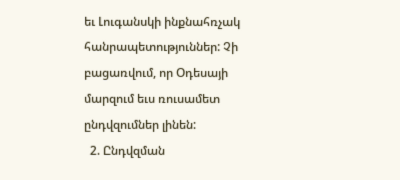եւ Լուգանսկի ինքնահռչակ հանրապետություններ: Չի բացառվում, որ Օդեսայի մարզում եւս ռուսամետ ընդվզումներ լինեն:
  2. Ընդվզման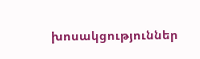խոսակցություններ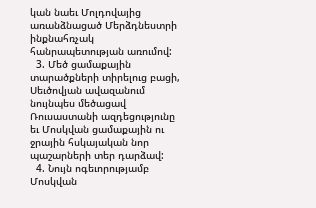կան նաեւ Մոլդովայից առանձնացած Մերձդնեստրի ինքնահռչակ հանրապետության առումով:
  3. Մեծ ցամաքային տարածքների տիրելուց բացի, Սեւծովյան ավազանում նույնպես մեծացավ Ռուսաստանի ազդեցությունը եւ Մոսկվան ցամաքային ու ջրային հսկայական նոր պաշարների տեր դարձավ:
  4. Նույն ոգեւորությամբ Մոսկվան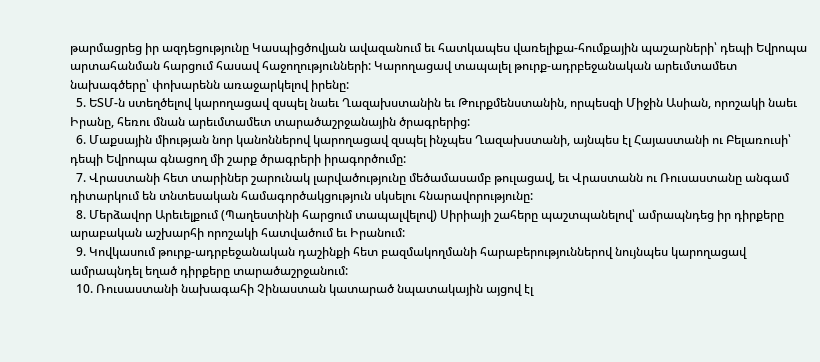թարմացրեց իր ազդեցությունը Կասպիցծովյան ավազանում եւ հատկապես վառելիքա-հումքային պաշարների՝ դեպի Եվրոպա արտահանման հարցում հասավ հաջողությունների: Կարողացավ տապալել թուրք-ադրբեջանական արեւմտամետ նախագծերը՝ փոխարենն առաջարկելով իրենը:
  5. ԵՏՄ-ն ստեղծելով կարողացավ զսպել նաեւ Ղազախստանին եւ Թուրքմենստանին, որպեսզի Միջին Ասիան, որոշակի նաեւ Իրանը, հեռու մնան արեւմտամետ տարածաշրջանային ծրագրերից:
  6. Մաքսային միության նոր կանոններով կարողացավ զսպել ինչպես Ղազախստանի, այնպես էլ Հայաստանի ու Բելառուսի՝ դեպի Եվրոպա գնացող մի շարք ծրագրերի իրագործումը:
  7. Վրաստանի հետ տարիներ շարունակ լարվածությունը մեծամասամբ թուլացավ, եւ Վրաստանն ու Ռուսաստանը անգամ դիտարկում են տնտեսական համագործակցություն սկսելու հնարավորությունը:
  8. Մերձավոր Արեւելքում (Պաղեստինի հարցում տապալվելով) Սիրիայի շահերը պաշտպանելով՝ ամրապնդեց իր դիրքերը արաբական աշխարհի որոշակի հատվածում եւ Իրանում:
  9. Կովկասում թուրք-ադրբեջանական դաշինքի հետ բազմակողմանի հարաբերություններով նույնպես կարողացավ ամրապնդել եղած դիրքերը տարածաշրջանում:
  10. Ռուսաստանի նախագահի Չինաստան կատարած նպատակային այցով էլ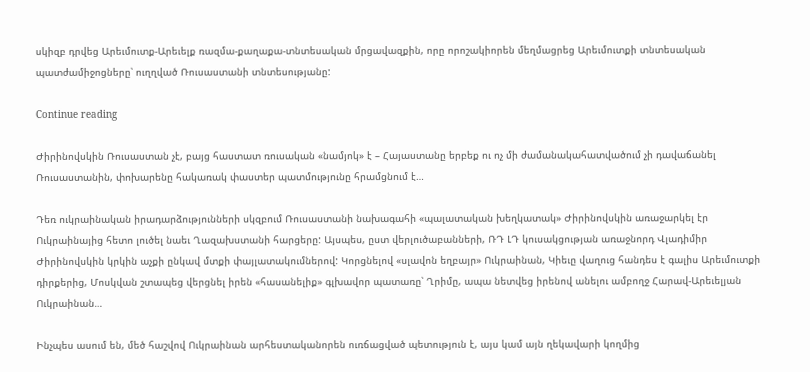սկիզբ դրվեց Արեւմուտք-Արեւելք ռազմա-քաղաքա-տնտեսական մրցավազքին, որը որոշակիորեն մեղմացրեց Արեւմուտքի տնտեսական պատժամիջոցները՝ ուղղված Ռուսաստանի տնտեսությանը:

Continue reading

Ժիրինովսկին Ռուսաստան չէ, բայց հաստատ ռուսական «նամյոկ» է – Հայաստանը երբեք ու ոչ մի ժամանակահատվածում չի դավաճանել Ռուսաստանին, փոխարենը հակառակ փաստեր պատմությունը հրամցնում է…

Դեռ ուկրաինական իրադարձությունների սկզբում Ռուսաստանի նախագահի «պալատական խեղկատակ» Ժիրինովսկին առաջարկել էր Ուկրաինայից հետո լուծել նաեւ Ղազախստանի հարցերը: Այսպես, ըստ վերլուծաբանների, ՌԴ ԼԴ կուսակցության առաջնորդ Վլադիմիր Ժիրինովսկին կրկին աչքի ընկավ մտքի փայլատակումներով: Կորցնելով «սլավոն եղբայր» Ուկրաինան, Կիեւը վաղուց հանդես է գալիս Արեւմուտքի դիրքերից, Մոսկվան շտապեց վերցնել իրեն «հասանելիք» գլխավոր պատառը՝ Ղրիմը, ապա նետվեց իրենով անելու ամբողջ Հարավ-Արեւելյան Ուկրաինան…

Ինչպես ասում են, մեծ հաշվով Ուկրաինան արհեստականորեն ուռճացված պետություն է, այս կամ այն ղեկավարի կողմից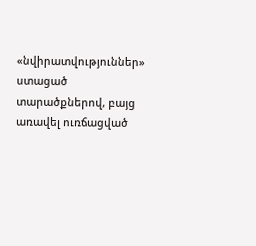«նվիրատվություններ» ստացած տարածքներով, բայց առավել ուռճացված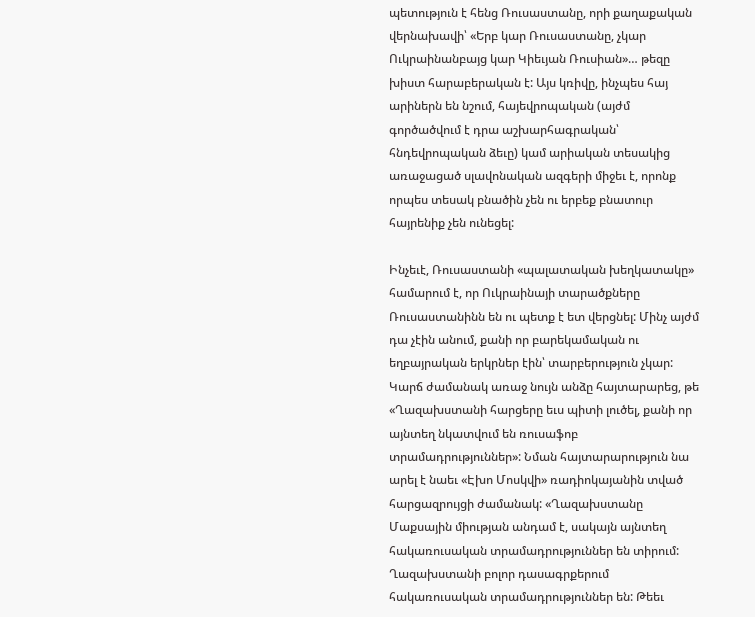պետություն է հենց Ռուսաստանը, որի քաղաքական վերնախավի՝ «Երբ կար Ռուսաստանը, չկար Ուկրաինանբայց կար Կիեւյան Ռուսիան»… թեզը խիստ հարաբերական է: Այս կռիվը, ինչպես հայ արիներն են նշում, հայեվրոպական (այժմ գործածվում է դրա աշխարհագրական՝ հնդեվրոպական ձեւը) կամ արիական տեսակից առաջացած սլավոնական ազգերի միջեւ է, որոնք որպես տեսակ բնածին չեն ու երբեք բնատուր հայրենիք չեն ունեցել:

Ինչեւէ, Ռուսաստանի «պալատական խեղկատակը» համարում է, որ Ուկրաինայի տարածքները Ռուսաստանինն են ու պետք է ետ վերցնել: Մինչ այժմ դա չէին անում, քանի որ բարեկամական ու եղբայրական երկրներ էին՝ տարբերություն չկար: Կարճ ժամանակ առաջ նույն անձը հայտարարեց, թե «Ղազախստանի հարցերը եւս պիտի լուծել, քանի որ այնտեղ նկատվում են ռուսաֆոբ տրամադրություններ»: Նման հայտարարություն նա արել է նաեւ «Էխո Մոսկվի» ռադիոկայանին տված հարցազրույցի ժամանակ: «Ղազախստանը Մաքսային միության անդամ է, սակայն այնտեղ հակառուսական տրամադրություններ են տիրում: Ղազախստանի բոլոր դասագրքերում հակառուսական տրամադրություններ են: Թեեւ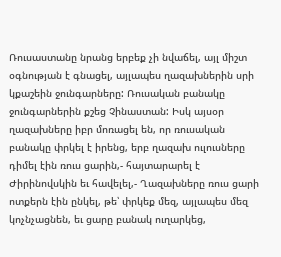Ռուսաստանը նրանց երբեք չի նվաճել, այլ միշտ օգնության է գնացել, այլապես ղազախներին սրի կքաշեին ջունգարները: Ռուսական բանակը ջունգարներին քշեց Չինաստան: Իսկ այսօր ղազախները իբր մոռացել են, որ ռուսական բանակը փրկել է իրենց, երբ ղազախ ուլուսները դիմել էին ռուս ցարին,- հայտարարել է Ժիրինովսկին եւ հավելել,- Ղազախները ռուս ցարի ոտքերն էին ընկել, թե՝ փրկեք մեզ, այլապես մեզ կոչնչացնեն, եւ ցարը բանակ ուղարկեց,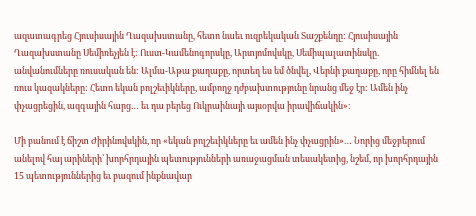ազատագրեց Հյուսիսային Ղազախստանը, հետո նաեւ ուզբեկական Տաշքենդը: Հյուսիսային Ղազախստանը Սեմիռեչյեն է: Ուստ-Կամենոգորսկը, Արտյոմովսկը, Սեմիպալատինսկը. անվանումները ռուսական են: Ալմա-Աթա քաղաքը, որտեղ ես եմ ծնվել, Վերնի քաղաքը, որը հիմնել են ռուս կազակները: Հետո եկան բոլշեւիկները, ամբողջ դժբախտությունը նրանց մեջ էր: Ամեն ինչ փչացրեցին, ազգային հարց… եւ դա բերեց Ուկրաինայի այսօրվա իրավիճակին»:

Մի բանում է ճիշտ Ժիրինովսկին, որ «եկան բոլշեւիկները եւ ամեն ինչ փչացրին»… Նորից մեջբերում անելով հայ արիների՝ խորհրդային պետությունների առաջացման տեսակետից, նշեմ, որ խորհրդային 15 պետություններից եւ բազում ինքնավար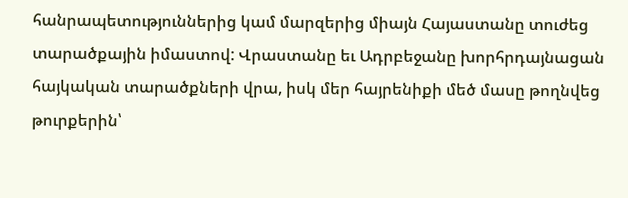հանրապետություններից կամ մարզերից միայն Հայաստանը տուժեց տարածքային իմաստով: Վրաստանը եւ Ադրբեջանը խորհրդայնացան հայկական տարածքների վրա, իսկ մեր հայրենիքի մեծ մասը թողնվեց թուրքերին՝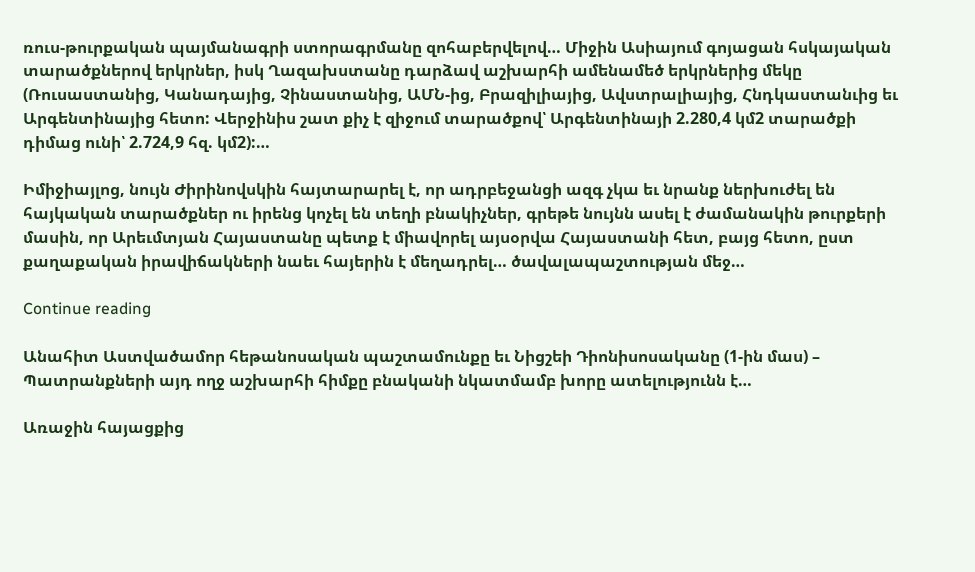ռուս-թուրքական պայմանագրի ստորագրմանը զոհաբերվելով… Միջին Ասիայում գոյացան հսկայական տարածքներով երկրներ, իսկ Ղազախստանը դարձավ աշխարհի ամենամեծ երկրներից մեկը (Ռուսաստանից, Կանադայից, Չինաստանից, ԱՄՆ-ից, Բրազիլիայից, Ավստրալիայից, Հնդկաստանւից եւ Արգենտինայից հետո: Վերջինիս շատ քիչ է զիջում տարածքով՝ Արգենտինայի 2.280,4 կմ2 տարածքի դիմաց ունի՝ 2.724,9 հզ. կմ2):…

Իմիջիայլոց, նույն Ժիրինովսկին հայտարարել է, որ ադրբեջանցի ազգ չկա եւ նրանք ներխուժել են հայկական տարածքներ ու իրենց կոչել են տեղի բնակիչներ, գրեթե նույնն ասել է ժամանակին թուրքերի մասին, որ Արեւմտյան Հայաստանը պետք է միավորել այսօրվա Հայաստանի հետ, բայց հետո, ըստ քաղաքական իրավիճակների նաեւ հայերին է մեղադրել… ծավալապաշտության մեջ…

Continue reading

Անահիտ Աստվածամոր հեթանոսական պաշտամունքը եւ Նիցշեի Դիոնիսոսականը (1-ին մաս) – Պատրանքների այդ ողջ աշխարհի հիմքը բնականի նկատմամբ խորը ատելությունն է…

Առաջին հայացքից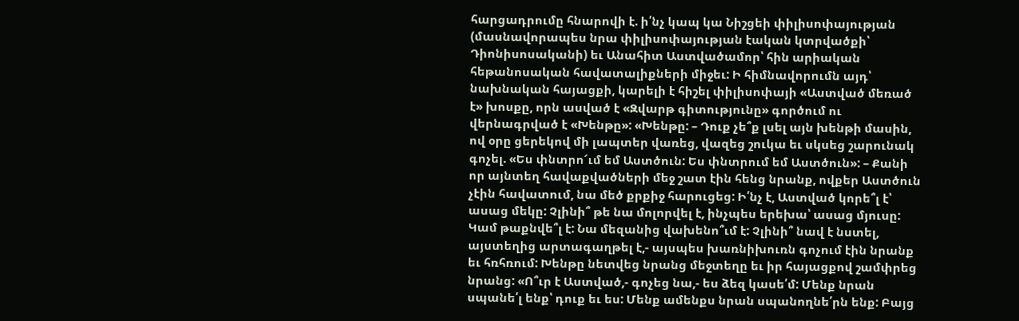հարցադրումը հնարովի է. ի՛նչ կապ կա Նիշցեի փիլիսոփայության (մասնավորապես նրա փիլիսոփայության էական կտրվածքի՝ Դիոնիսոսականի) եւ Անահիտ Աստվածամոր՝ հին արիական հեթանոսական հավատալիքների միջեւ: Ի հիմնավորումն այդ՝ նախնական հայացքի, կարելի է հիշել փիլիսոփայի «Աստված մեռած է» խոսքը, որն ասված է «Զվարթ գիտությունը» գործում ու վերնագրված է «Խենթը»: «Խենթը: – Դուք չե՞ք լսել այն խենթի մասին, ով օրը ցերեկով մի լապտեր վառեց, վազեց շուկա եւ սկսեց շարունակ գոչել. «Ես փնտրո՜ւմ եմ Աստծուն: Ես փնտրում եմ Աստծուն»: – Քանի որ այնտեղ հավաքվածների մեջ շատ էին հենց նրանք, ովքեր Աստծուն չէին հավատում, նա մեծ քրքիջ հարուցեց: Ի՛նչ է, Աստված կորե՞լ է՝ ասաց մեկը: Չլինի՞ թե նա մոլորվել է, ինչպես երեխա՝ ասաց մյուսը: Կամ թաքնվե՞լ է: Նա մեզանից վախենո՞ւմ է: Չլինի՞ նավ է նստել, այստեղից արտագաղթել է,- այսպես խառնիխուռն գոչում էին նրանք եւ հռհռում: Խենթը նետվեց նրանց մեջտեղը եւ իր հայացքով շամփրեց նրանց: «Ո՞ւր է Աստված,- գոչեց նա,- ես ձեզ կասե՛մ: Մենք նրան սպանե՛լ ենք՝ դուք եւ ես: Մենք ամենքս նրան սպանողնե՛րն ենք: Բայց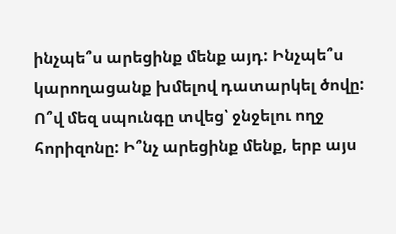ինչպե՞ս արեցինք մենք այդ: Ինչպե՞ս կարողացանք խմելով դատարկել ծովը: Ո՞վ մեզ սպունգը տվեց՝ ջնջելու ողջ հորիզոնը: Ի՞նչ արեցինք մենք, երբ այս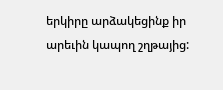երկիրը արձակեցինք իր արեւին կապող շղթայից: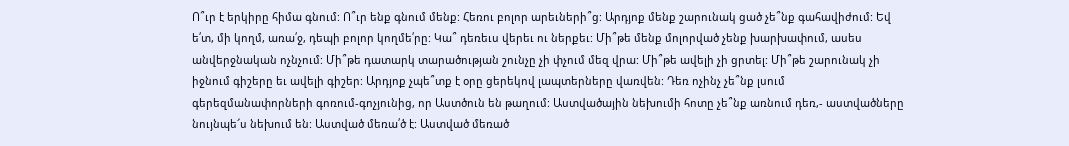Ո՞ւր է երկիրը հիմա գնում: Ո՞ւր ենք գնում մենք: Հեռու բոլոր արեւների՞ց: Արդյոք մենք շարունակ ցած չե՞նք գահավիժում: Եվ ե՛տ, մի կողմ, առա՛ջ, դեպի բոլոր կողմե՛րը: Կա՞ դեռեւս վերեւ ու ներքեւ: Մի՞թե մենք մոլորված չենք խարխափում, ասես անվերջնական ոչնչում: Մի՞թե դատարկ տարածության շունչը չի փչում մեզ վրա: Մի՞թե ավելի չի ցրտել: Մի՞թե շարունակ չի իջնում գիշերը եւ ավելի գիշեր: Արդյոք չպե՞տք է օրը ցերեկով լապտերները վառվեն: Դեռ ոչինչ չե՞նք լսում գերեզմանափորների գոռում-գոչյունից, որ Աստծուն են թաղում: Աստվածային նեխումի հոտը չե՞նք առնում դեռ,- աստվածները նույնպե՜ս նեխում են: Աստված մեռա՛ծ է: Աստված մեռած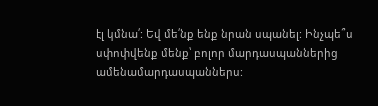էլ կմնա՛: Եվ մե՛նք ենք նրան սպանել: Ինչպե՞ս սփոփվենք մենք՝ բոլոր մարդասպաններից ամենամարդասպաններս: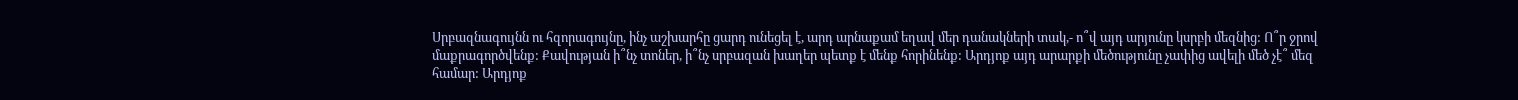Սրբազնագույնն ու հզորագույնը, ինչ աշխարհը ցարդ ունեցել է, արդ արնաքամ եղավ մեր դանակների տակ,- ո՞վ այդ արյունը կսրբի մեզնից: Ո՞ր ջրով մաքրագործվենք: Քավության ի՞նչ տոներ, ի՞նչ սրբազան խաղեր պետք է մենք հորինենք: Արդյոք այդ արարքի մեծությունը չափից ավելի մեծ չէ՞ մեզ համար: Արդյոք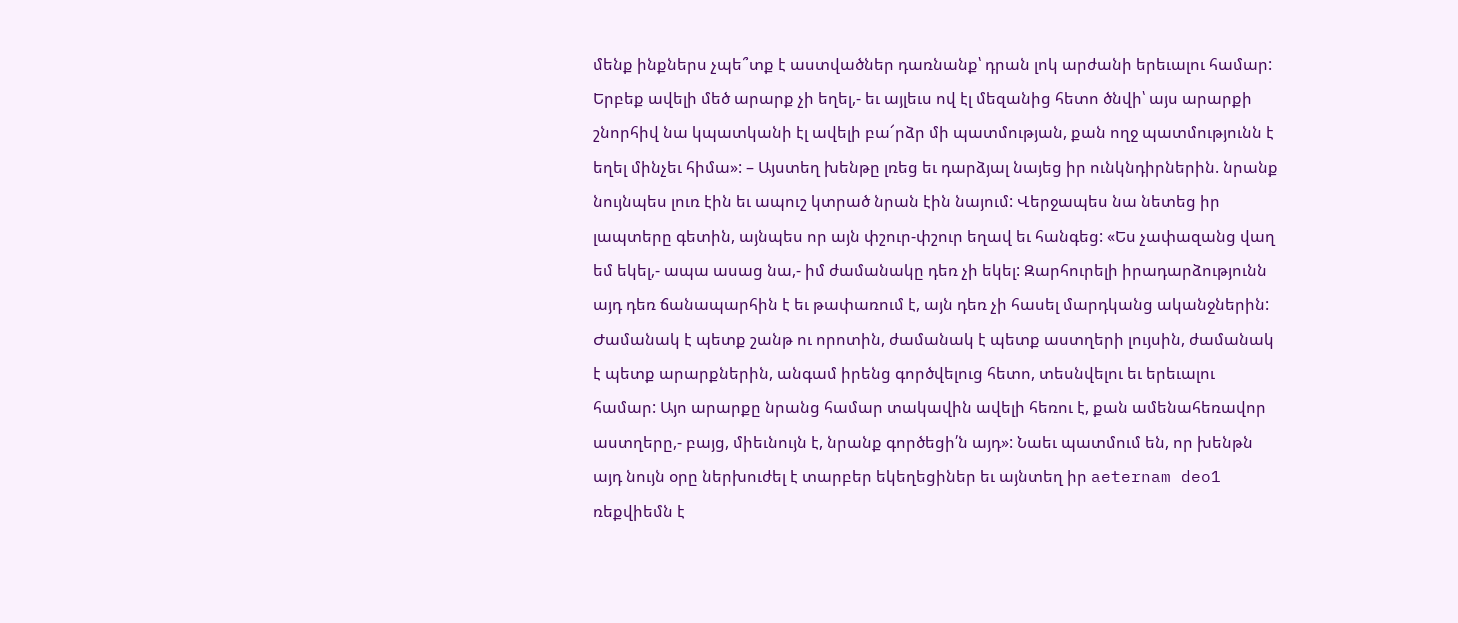մենք ինքներս չպե՞տք է աստվածներ դառնանք՝ դրան լոկ արժանի երեւալու համար: Երբեք ավելի մեծ արարք չի եղել,- եւ այլեւս ով էլ մեզանից հետո ծնվի՝ այս արարքի շնորհիվ նա կպատկանի էլ ավելի բա՜րձր մի պատմության, քան ողջ պատմությունն է եղել մինչեւ հիմա»: – Այստեղ խենթը լռեց եւ դարձյալ նայեց իր ունկնդիրներին. նրանք նույնպես լուռ էին եւ ապուշ կտրած նրան էին նայում: Վերջապես նա նետեց իր լապտերը գետին, այնպես որ այն փշուր-փշուր եղավ եւ հանգեց: «Ես չափազանց վաղ եմ եկել,- ապա ասաց նա,- իմ ժամանակը դեռ չի եկել: Զարհուրելի իրադարձությունն այդ դեռ ճանապարհին է եւ թափառում է, այն դեռ չի հասել մարդկանց ականջներին: Ժամանակ է պետք շանթ ու որոտին, ժամանակ է պետք աստղերի լույսին, ժամանակ է պետք արարքներին, անգամ իրենց գործվելուց հետո, տեսնվելու եւ երեւալու համար: Այո արարքը նրանց համար տակավին ավելի հեռու է, քան ամենահեռավոր աստղերը,- բայց, միեւնույն է, նրանք գործեցի՛ն այդ»: Նաեւ պատմում են, որ խենթն այդ նույն օրը ներխուժել է տարբեր եկեղեցիներ եւ այնտեղ իր aeternam deo1 ռեքվիեմն է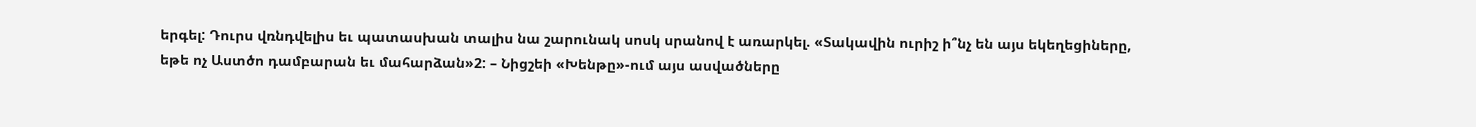երգել: Դուրս վռնդվելիս եւ պատասխան տալիս նա շարունակ սոսկ սրանով է առարկել. «Տակավին ուրիշ ի՞նչ են այս եկեղեցիները, եթե ոչ Աստծո դամբարան եւ մահարձան»2: – Նիցշեի «Խենթը»-ում այս ասվածները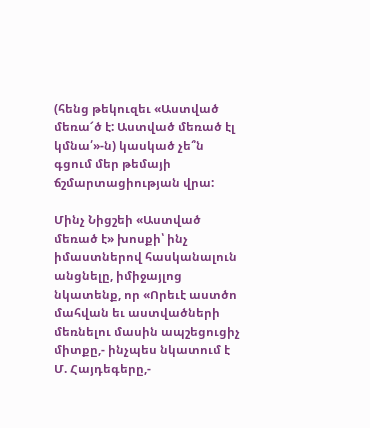(հենց թեկուզեւ «Աստված մեռա՜ծ է: Աստված մեռած էլ կմնա՛»-ն) կասկած չե՞ն գցում մեր թեմայի ճշմարտացիության վրա:

Մինչ Նիցշեի «Աստված մեռած է» խոսքի՝ ինչ իմաստներով հասկանալուն անցնելը, իմիջայլոց նկատենք, որ «Որեւէ աստծո մահվան եւ աստվածների մեռնելու մասին ապշեցուցիչ միտքը,- ինչպես նկատում է Մ. Հայդեգերը,-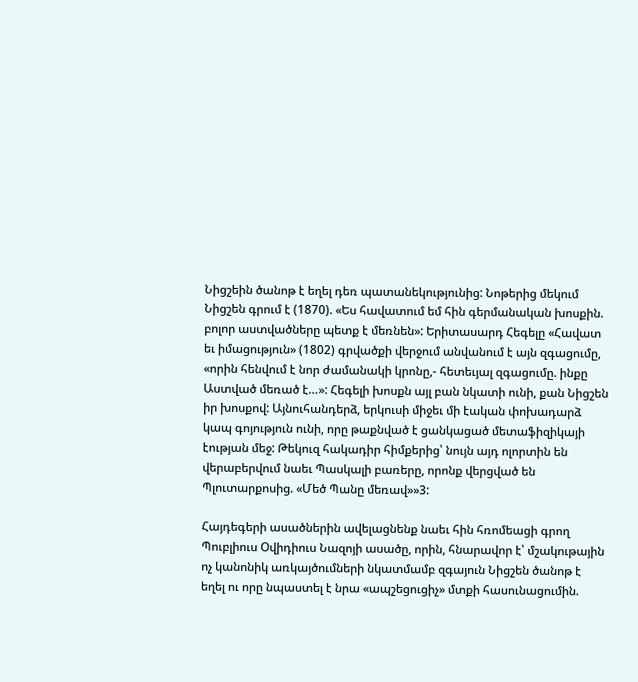Նիցշեին ծանոթ է եղել դեռ պատանեկությունից: Նոթերից մեկում Նիցշեն գրում է (1870). «Ես հավատում եմ հին գերմանական խոսքին. բոլոր աստվածները պետք է մեռնեն»: Երիտասարդ Հեգելը «Հավատ եւ իմացություն» (1802) գրվածքի վերջում անվանում է այն զգացումը, «որին հենվում է նոր ժամանակի կրոնը,- հետեւյալ զգացումը. ինքը Աստված մեռած է…»: Հեգելի խոսքն այլ բան նկատի ունի, քան Նիցշեն իր խոսքով: Այնուհանդերձ, երկուսի միջեւ մի էական փոխադարձ կապ գոյություն ունի, որը թաքնված է ցանկացած մետաֆիզիկայի էության մեջ: Թեկուզ հակադիր հիմքերից՝ նույն այդ ոլորտին են վերաբերվում նաեւ Պասկալի բառերը, որոնք վերցված են Պլուտարքոսից. «Մեծ Պանը մեռավ»»3:

Հայդեգերի ասածներին ավելացնենք նաեւ հին հռոմեացի գրող Պուբլիուս Օվիդիուս Նազոյի ասածը, որին, հնարավոր է՝ մշակութային ոչ կանոնիկ առկայծումների նկատմամբ զգայուն Նիցշեն ծանոթ է եղել ու որը նպաստել է նրա «ապշեցուցիչ» մտքի հասունացումին.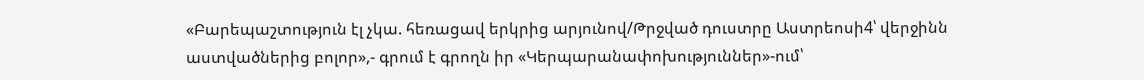«Բարեպաշտություն էլ չկա. հեռացավ երկրից արյունով/Թրջված դուստրը Աստրեոսի4՝ վերջինն աստվածներից բոլոր»,- գրում է գրողն իր «Կերպարանափոխություններ»-ում՝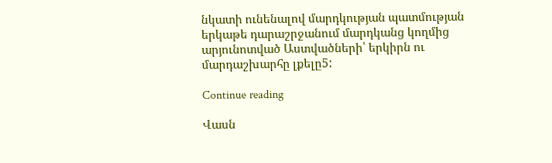նկատի ունենալով մարդկության պատմության երկաթե դարաշրջանում մարդկանց կողմից արյունոտված Աստվածների՝ երկիրն ու մարդաշխարհը լքելը5:

Continue reading

Վասն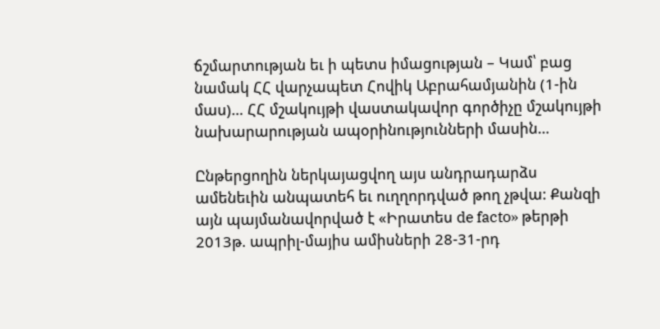ճշմարտության եւ ի պետս իմացության – Կամ՝ բաց նամակ ՀՀ վարչապետ Հովիկ Աբրահամյանին (1-ին մաս)… ՀՀ մշակույթի վաստակավոր գործիչը մշակույթի նախարարության ապօրինությունների մասին…

Ընթերցողին ներկայացվող այս անդրադարձս ամենեւին անպատեհ եւ ուղղորդված թող չթվա: Քանզի այն պայմանավորված է «Իրատես de facto» թերթի 2013թ. ապրիլ-մայիս ամիսների 28-31-րդ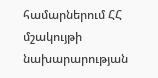համարներում ՀՀ մշակույթի նախարարության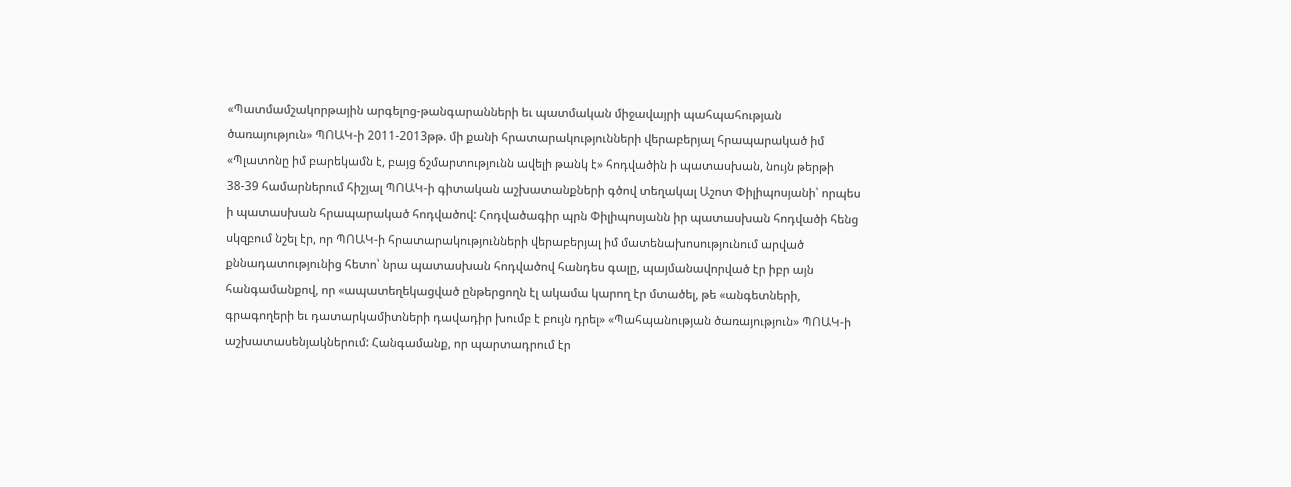«Պատմամշակորթային արգելոց-թանգարանների եւ պատմական միջավայրի պահպահության ծառայություն» ՊՈԱԿ-ի 2011-2013թթ. մի քանի հրատարակությունների վերաբերյալ հրապարակած իմ «Պլատոնը իմ բարեկամն է, բայց ճշմարտությունն ավելի թանկ է» հոդվածին ի պատասխան, նույն թերթի 38-39 համարներում հիշյալ ՊՈԱԿ-ի գիտական աշխատանքների գծով տեղակալ Աշոտ Փիլիպոսյանի՝ որպես ի պատասխան հրապարակած հոդվածով: Հոդվածագիր պրն Փիլիպոսյանն իր պատասխան հոդվածի հենց սկզբում նշել էր, որ ՊՈԱԿ-ի հրատարակությունների վերաբերյալ իմ մատենախոսությունում արված քննադատությունից հետո՝ նրա պատասխան հոդվածով հանդես գալը, պայմանավորված էր իբր այն հանգամանքով, որ «ապատեղեկացված ընթերցողն էլ ակամա կարող էր մտածել, թե «անգետների, գրագողերի եւ դատարկամիտների դավադիր խումբ է բույն դրել» «Պահպանության ծառայություն» ՊՈԱԿ-ի աշխատասենյակներում: Հանգամանք, որ պարտադրում էր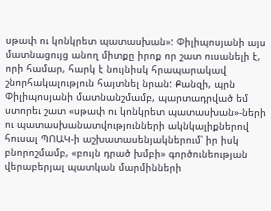սթափ ու կոնկրետ պատասխան»: Փիլիպոսյանի այս մատնացույց անող միտքը իրոք որ շատ ուսանելի է, որի համար, հարկ է նույնիսկ հրապարակավ շնորհակալություն հայտնել նրան: Քանզի, պրն Փիլիպոսյանի մատնանշմամբ, պարտադրված եմ ստորեւ շատ «սթափ ու կոնկրետ պատասխան»-ների ու պատասխանատվությունների ակնկալիքներով հուսալ ՊՈԱԿ-ի աշխատասենյակներում՝ իր իսկ բնորոշմամբ, «բույն դրած խմբի» գործունեության վերաբերյալ պատկան մարմինների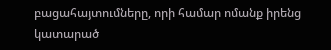բացահայտումները, որի համար ոմանք իրենց կատարած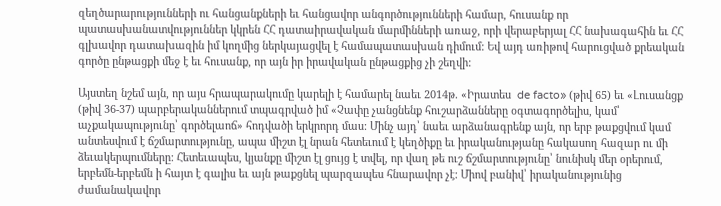զեղծարարությունների ու հանցանքների եւ հանցավոր անգործությունների համար, հուսանք որ պատասխանատվություններ կկրեն ՀՀ դատաիրավական մարմինների առաջ, որի վերաբերյալ ՀՀ նախագահին եւ ՀՀ գլխավոր դատախազին իմ կողմից ներկայացվել է համապատասխան դիմում: Եվ այդ առիթով հարուցված քրեական գործը ընթացքի մեջ է եւ հուսանք, որ այն իր իրավական ընթացքից չի շեղվի:

Այստեղ նշեմ այն, որ այս հրապարակումը կարելի է համարել նաեւ 2014թ. «Իրատես  de facto» (թիվ 65) եւ «Լուսանցք (թիվ 36-37) պարբերականներում տպագրված իմ «Չափը չանցնենք հուշարձանները օգտագործելիս, կամ՝ աչքակապությունը՝ գործելաոճ» հոդվածի երկրորդ մաս: Մինչ այդ՝ նաեւ արձանագրենք այն, որ երբ թաքցվում կամ անտեսվում է ճշմարտությունը, ապա միշտ էլ նրան հետեւում է կեղծիքը եւ իրականությանը հակասող հազար ու մի ձեւակերպումները: Հետեւապես, կյանքը միշտ էլ ցույց է տվել, որ վաղ թե ուշ ճշմարտությունը՝ նունիսկ մեր օրերում, երբեմն-երբեմն ի հայտ է գալիս եւ այն թաքցնել պարզապես հնարավոր չէ: Միով բանիվ՝ իրականությունից ժամանակավոր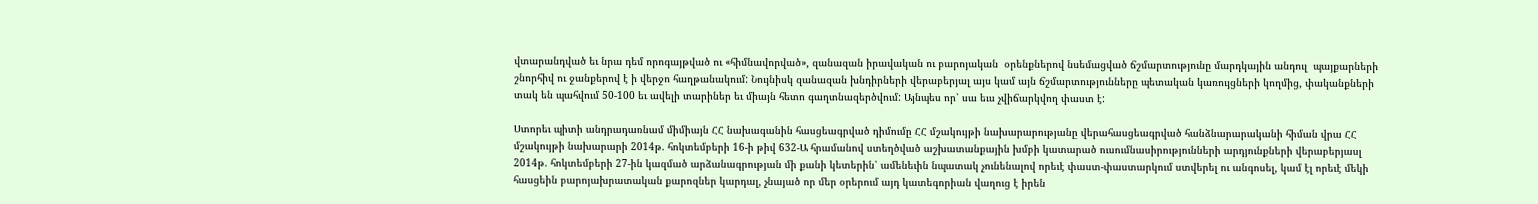վտարանդված եւ նրա դեմ որոգայթված ու «հիմնավորված», զանազան իրավական ու բարոյական  օրենքներով նսեմացված ճշմարտությունը մարդկային անդուլ  պայքարների շնորհիվ ու ջանքերով է ի վերջո հաղթանակում: Նույնիսկ զանազան խնդիրների վերաբերյալ այս կամ այն ճշմարտությունները պետական կառույցների կողմից, փականքների տակ են պահվում 50-100 եւ ավելի տարիներ եւ միայն հետո գաղտնազերծվում: Այնպես որ՝ սա եւս չվիճարկվող փաստ է:

Ստորեւ պիտի անդրադառնամ միմիայն ՀՀ նախագանին հասցեագրված դիմումը ՀՀ մշակույթի նախարարությանը վերահասցեագրված հանձնարարականի հիման վրա ՀՀ մշակույթի նախարարի 2014թ. հոկտեմբերի 16-ի թիվ 632-Ա հրամանով ստեղծված աշխատանքային խմբի կատարած ուսումնասիրությունների արդյունքների վերաբերյասլ 2014թ. հոկտեմբերի 27-ին կազմած արձանագրության մի քանի կետերին՝ ամենեւին նպատակ չունենալով որեւէ փաստ-փաստարկում ստվերել ու անգոսել, կամ էլ որեւէ մեկի հասցեին բարոյախրատական քարոզներ կարդալ, չնայած որ մեր օրերում այդ կատեգորիան վաղուց է իրեն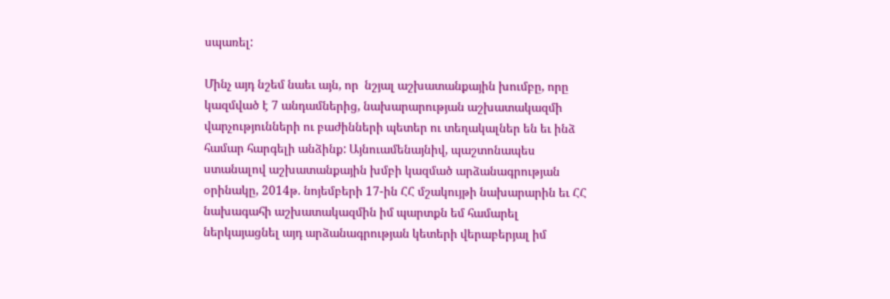սպառել:

Մինչ այդ նշեմ նաեւ այն, որ  նշյալ աշխատանքային խումբը, որը կազմված է 7 անդամներից, նախարարության աշխատակազմի վարչությունների ու բաժինների պետեր ու տեղակալներ են եւ ինձ համար հարգելի անձինք: Այնուամենայնիվ, պաշտոնապես ստանալով աշխատանքային խմբի կազմած արձանագրության օրինակը, 2014թ. նոյեմբերի 17-ին ՀՀ մշակույթի նախարարին եւ ՀՀ նախագահի աշխատակազմին իմ պարտքն եմ համարել ներկայացնել այդ արձանագրության կետերի վերաբերյալ իմ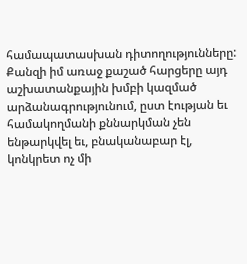համապատասխան դիտողությունները: Քանզի իմ առաջ քաշած հարցերը այդ աշխատանքային խմբի կազմած արձանագրությունում, ըստ էության եւ համակողմանի քննարկման չեն ենթարկվել եւ, բնականաբար էլ, կոնկրետ ոչ մի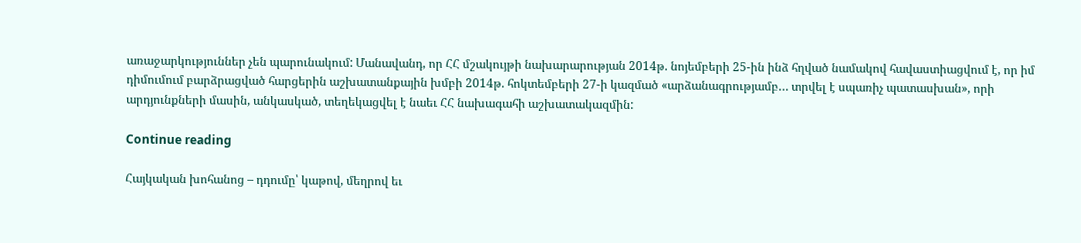առաջարկություններ չեն պարունակում: Մանավանդ, որ ՀՀ մշակույթի նախարարության 2014թ. նոյեմբերի 25-ին ինձ հղված նամակով հավաստիացվում է, որ իմ դիմումում բարձրացված հարցերին աշխատանքային խմբի 2014թ. հոկտեմբերի 27-ի կազմած «արձանագրությամբ… տրվել է սպառիչ պատասխան», որի արդյունքների մասին, անկասկած, տեղեկացվել է նաեւ ՀՀ նախագահի աշխատակազմին:

Continue reading

Հայկական խոհանոց – դդումը՝ կաթով, մեղրով եւ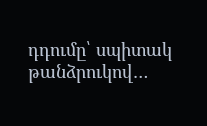դդումը՝ սպիտակ թանձրուկով…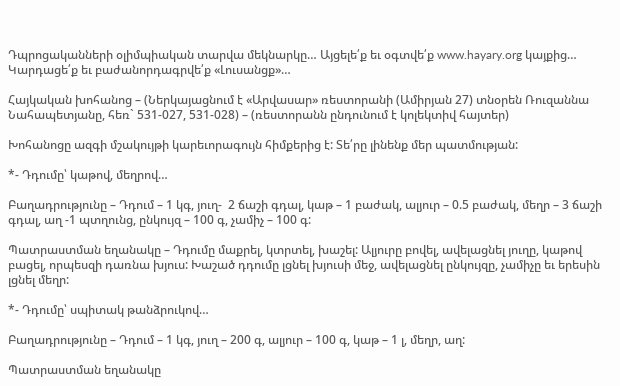Դպրոցականների օլիմպիական տարվա մեկնարկը… Այցելե՛ք եւ օգտվե՛ք www.hayary.org կայքից… Կարդացե՛ք եւ բաժանորդագրվե՛ք «Լուսանցք»…

Հայկական խոհանոց – (Ներկայացնում է «Արվասար» ռեստորանի (Ամիրյան 27) տնօրեն Ռուզաննա Նահապետյանը, հեռ` 531-027, 531-028) – (ռեստորանն ընդունում է կոլեկտիվ հայտեր)

Խոհանոցը ազգի մշակույթի կարեւորագույն հիմքերից է: Տե՛րը լինենք մեր պատմության:

*- Դդումը՝ կաթով, մեղրով…

Բաղադրությունը – Դդում – 1 կգ, յուղ-  2 ճաշի գդալ, կաթ – 1 բաժակ, ալյուր – 0.5 բաժակ, մեղր – 3 ճաշի գդալ, աղ -1 պտղունց, ընկույզ – 100 գ, չամիչ – 100 գ:

Պատրաստման եղանակը – Դդումը մաքրել, կտրտել, խաշել: Ալյուրը բովել, ավելացնել յուղը, կաթով բացել, որպեսզի դառնա խյուս: Խաշած դդումը լցնել խյուսի մեջ, ավելացնել ընկույզը, չամիչը եւ երեսին լցնել մեղր:

*- Դդումը՝ սպիտակ թանձրուկով…

Բաղադրությունը – Դդում – 1 կգ, յուղ – 200 գ, ալյուր – 100 գ, կաթ – 1 լ, մեղր, աղ:

Պատրաստման եղանակը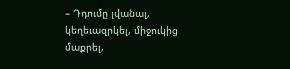– Դդումը լվանալ, կեղեւազրկել, միջուկից մաքրել,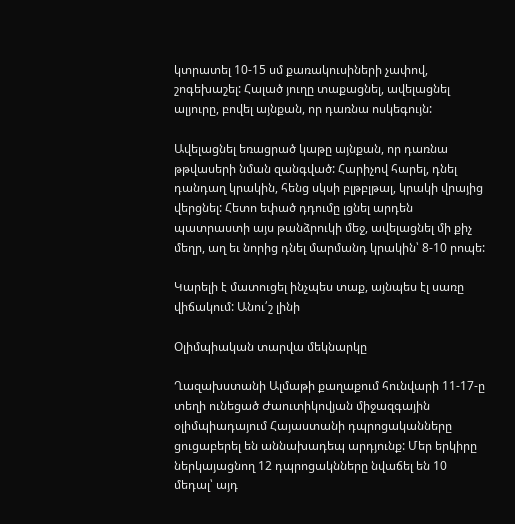կտրատել 10-15 սմ քառակուսիների չափով, շոգեխաշել: Հալած յուղը տաքացնել, ավելացնել ալյուրը, բովել այնքան, որ դառնա ոսկեգույն:

Ավելացնել եռացրած կաթը այնքան, որ դառնա թթվասերի նման զանգված: Հարիչով հարել, դնել դանդաղ կրակին, հենց սկսի բլթբլթալ, կրակի վրայից վերցնել: Հետո եփած դդումը լցնել արդեն պատրաստի այս թանձրուկի մեջ, ավելացնել մի քիչ մեղր, աղ եւ նորից դնել մարմանդ կրակին՝ 8-10 րոպե:

Կարելի է մատուցել ինչպես տաք, այնպես էլ սառը վիճակում: Անու՛շ լինի

Օլիմպիական տարվա մեկնարկը

Ղազախստանի Ալմաթի քաղաքում հունվարի 11-17-ը տեղի ունեցած Ժաուտիկովյան միջազգային օլիմպիադայում Հայաստանի դպրոցականները ցուցաբերել են աննախադեպ արդյունք: Մեր երկիրը ներկայացնող 12 դպրոցակնները նվաճել են 10 մեդալ՝ այդ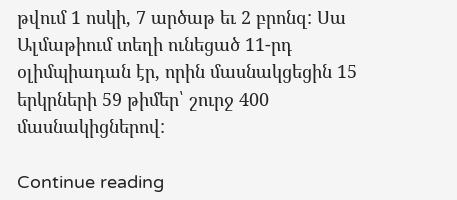թվում 1 ոսկի, 7 արծաթ եւ 2 բրոնզ: Սա Ալմաթիում տեղի ունեցած 11-րդ օլիմպիադան էր, որին մասնակցեցին 15 երկրների 59 թիմեր՝ շուրջ 400 մասնակիցներով:

Continue reading